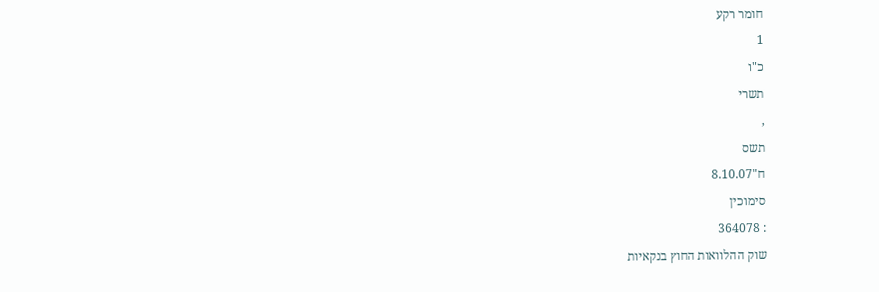חומר רקע
1
כ"ו
תשרי
,
תשס
ח"8.10.07
סימוכין
: 364078
שוק ההלוואות החוץ בנקאיות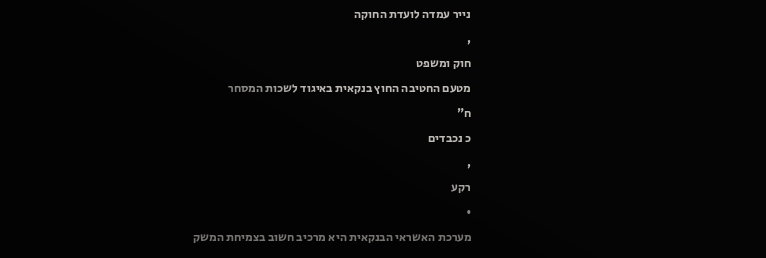נייר עמדה לועדת החוקה
,
חוק ומשפט
מטעם החטיבה החוץ בנקאית באיגוד לשכות המסחר
ח"
כ נכבדים
,
רקע
•
מערכת האשראי הבנקאית היא מרכיב חשוב בצמיחת המשק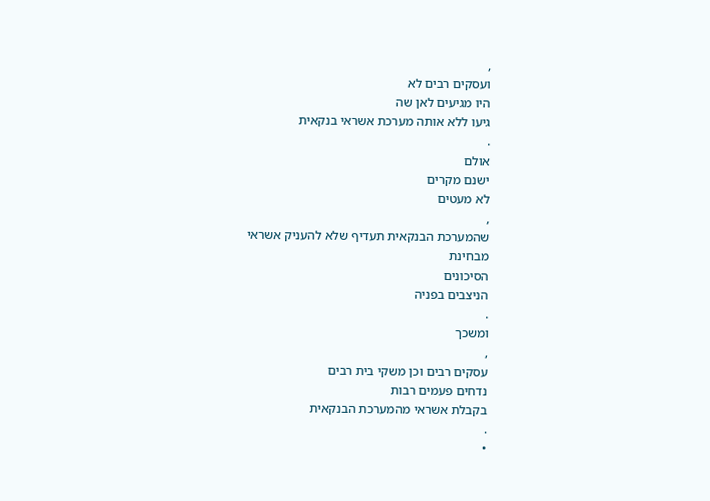,
ועסקים רבים לא
היו מגיעים לאן שה
גיעו ללא אותה מערכת אשראי בנקאית
.
אולם
ישנם מקרים
לא מעטים
,
שהמערכת הבנקאית תעדיף שלא להעניק אשראי
מבחינת
הסיכונים
הניצבים בפניה
.
ומשכך
,
עסקים רבים וכן משקי בית רבים
נדחים פעמים רבות
בקבלת אשראי מהמערכת הבנקאית
.
•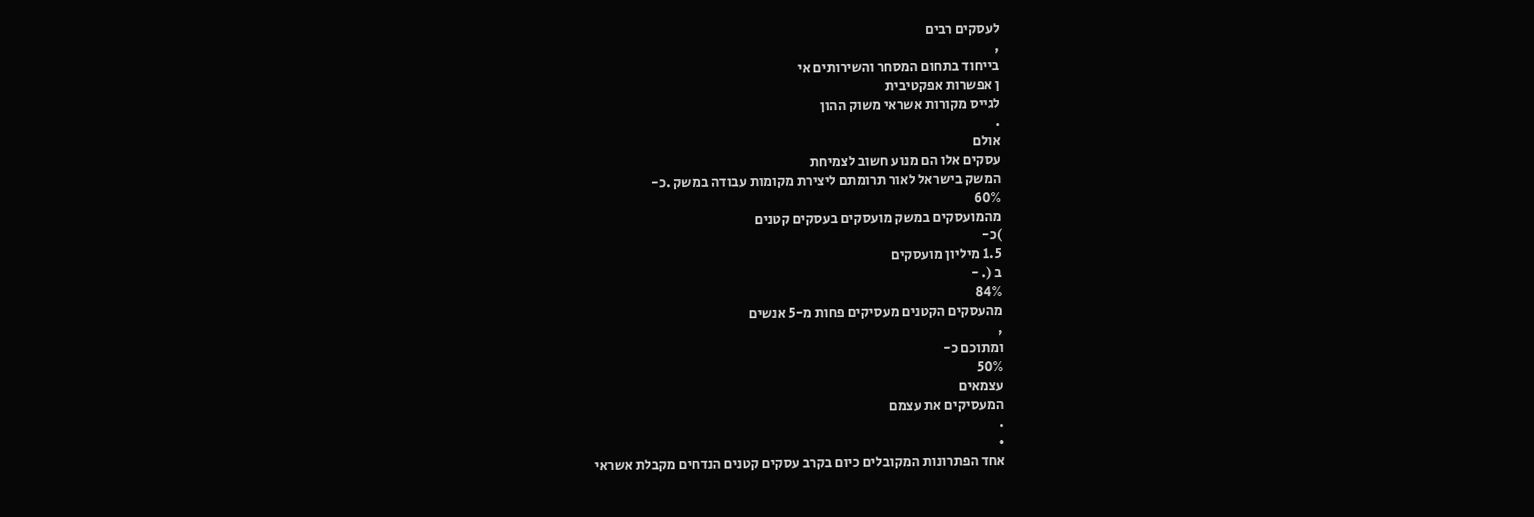לעסקים רבים
,
בייחוד בתחום המסחר והשירותים אי
ן אפשרות אפקטיבית
לגייס מקורות אשראי משוק ההון
.
אולם
עסקים אלו הם מנוע חשוב לצמיחת
המשק בישראל לאור תרומתם ליצירת מקומות עבודה במשק .כ-
60%
מהמועסקים במשק מועסקים בעסקים קטנים
)כ-
1.5 מיליון מועסקים
ב (. -
84%
מהעסקים הקטנים מעסיקים פחות מ-5 אנשים
,
ומתוכם כ-
50%
עצמאים
המעסיקים את עצמם
.
•
אחד הפתרונות המקובלים כיום בקרב עסקים קטנים הנדחים מקבלת אשראי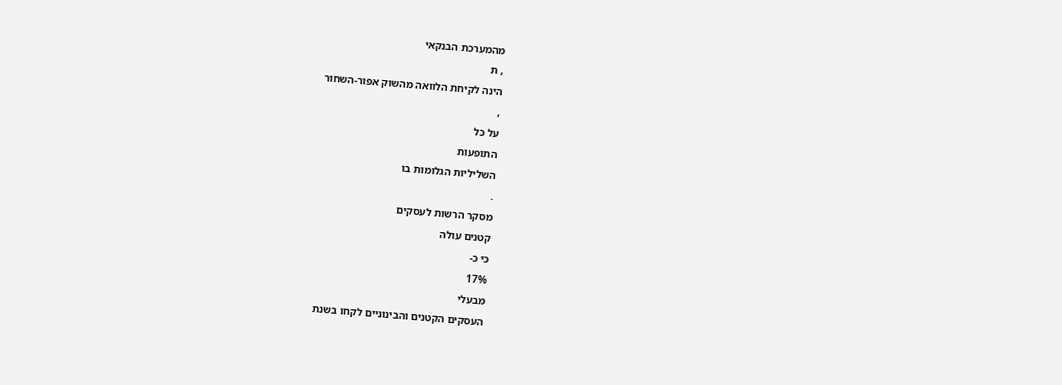מהמערכת הבנקאי
, ת
הינה לקיחת הלוואה מהשוק אפור-השחור
,
על כל
התופעות
השליליות הגלומות בו
.
מסקר הרשות לעסקים
קטנים עולה
כי כ-
17%
מבעלי
העסקים הקטנים והבינוניים לקחו בשנת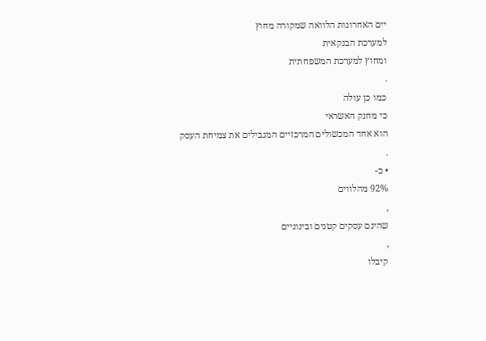יים האחרונות הלוואה שמקורה מחוץ
למערכת הבנקאית
ומחוץ למערכת המשפחתית
.
כמו כן עולה
כי מחנק האשראי
הוא אחד המכשולים המרכזיים המגבילים את צמיחת העסק
.
• כ-
92% מהלווים
,
שהינם עסקים קטנים ובינוניים
,
קיבלו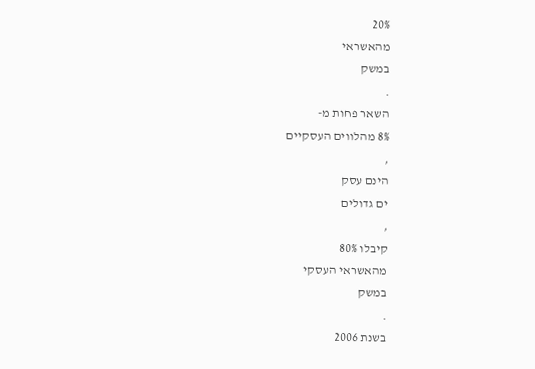20%
מהאשראי
במשק
.
השאר פחות מ-
8% מהלווים העסקיים
,
הינם עסק
ים גדולים
,
קיבלו 80%
מהאשראי העסקי
במשק
.
בשנת 2006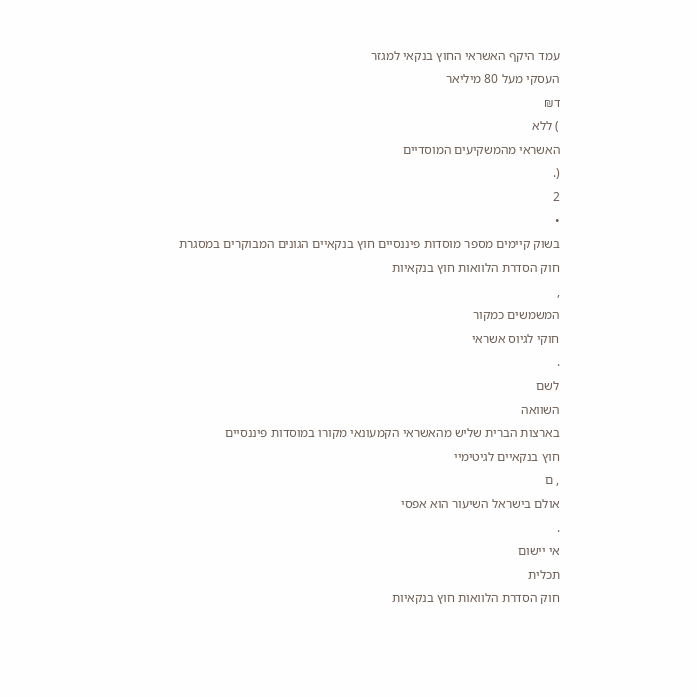עמד היקף האשראי החוץ בנקאי למגזר
העסקי מעל 80 מיליאר
ד₪
) ללא
האשראי מהמשקיעים המוסדיים
(.
2
•
בשוק קיימים מספר מוסדות פיננסיים חוץ בנקאיים הגונים המבוקרים במסגרת
חוק הסדרת הלוואות חוץ בנקאיות
,
המשמשים כמקור
חוקי לגיוס אשראי
.
לשם
השוואה
בארצות הברית שליש מהאשראי הקמעונאי מקורו במוסדות פיננסיים
חוץ בנקאיים לגיטימיי
, ם
אולם בישראל השיעור הוא אפסי
.
אי יישום
תכלית
חוק הסדרת הלוואות חוץ בנקאיות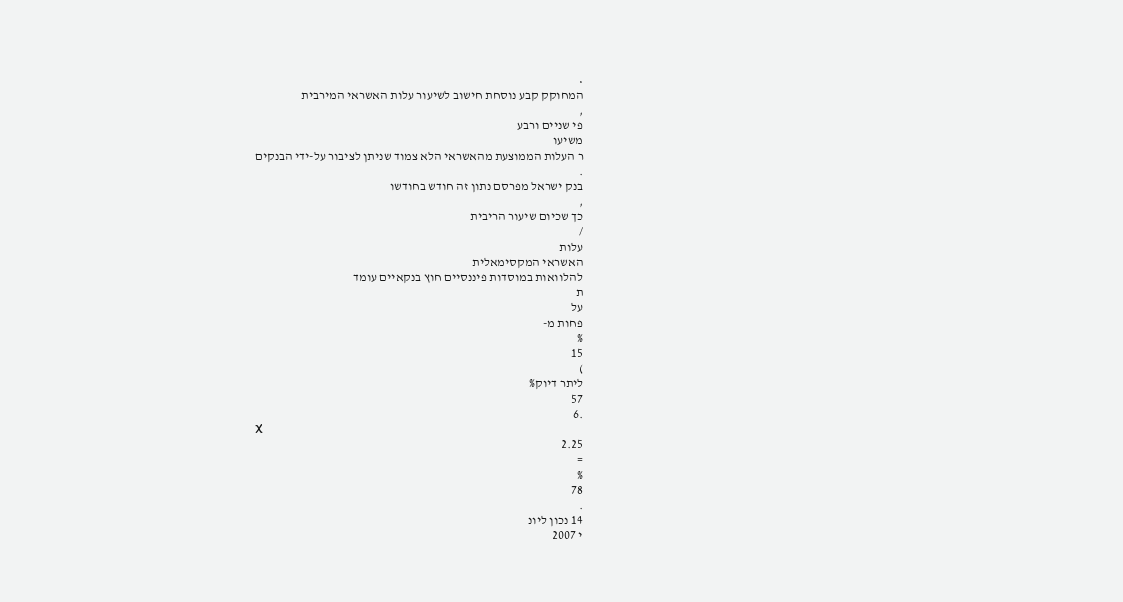•
המחוקק קבע נוסחת חישוב לשיעור עלות האשראי המירבית
,
פי שניים ורבע
משיעו
ר העלות הממוצעת מהאשראי הלא צמוד שניתן לציבור על-ידי הבנקים
.
בנק ישראל מפרסם נתון זה חודש בחודשו
,
כך שכיום שיעור הריבית
/
עלות
האשראי המקסימאלית
להלוואות במוסדות פיננסיים חוץ בנקאיים עומד
ת
על
פחות מ-
%
15
)
ליתר דיוק%
57
.6
X
2.25
=
%
78
.
14 נכון ליונ
י 2007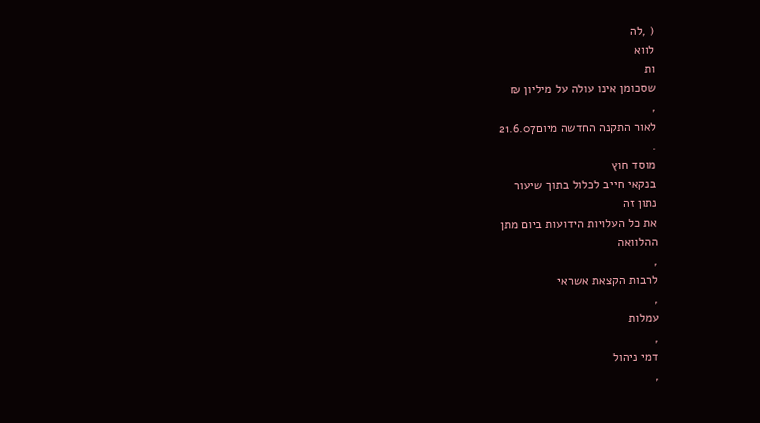( ,לה
לווא
ות
שסכומן אינו עולה על מיליון ₪
,
לאור התקנה החדשה מיום21.6.07
.
מוסד חוץ
בנקאי חייב לכלול בתוך שיעור
נתון זה
את כל העלויות הידועות ביום מתן
ההלוואה
,
לרבות הקצאת אשראי
,
עמלות
,
דמי ניהול
,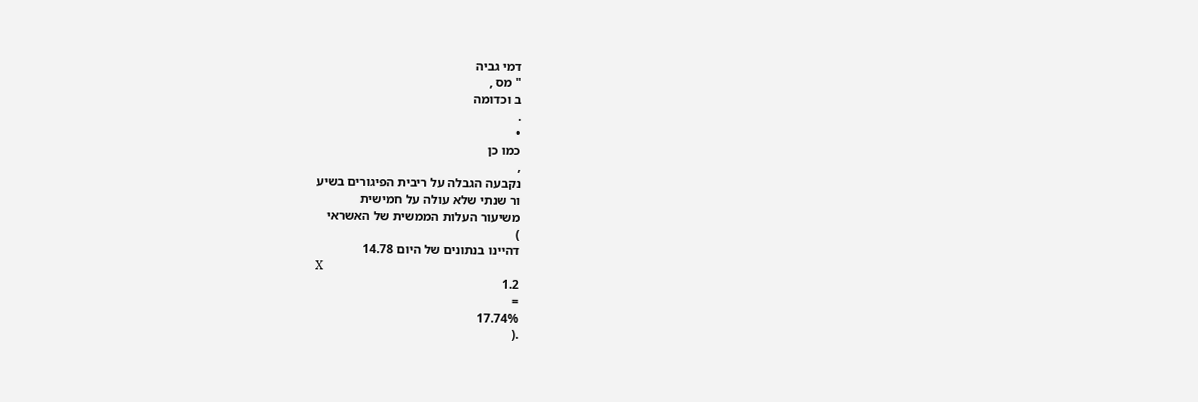דמי גביה
" מס ,
ב וכדומה
.
•
כמו כן
,
נקבעה הגבלה על ריבית הפיגורים בשיע
ור שנתי שלא עולה על חמישית
משיעור העלות הממשית של האשראי
)
דהיינו בנתונים של היום 14.78
X
1.2
=
17.74%
.(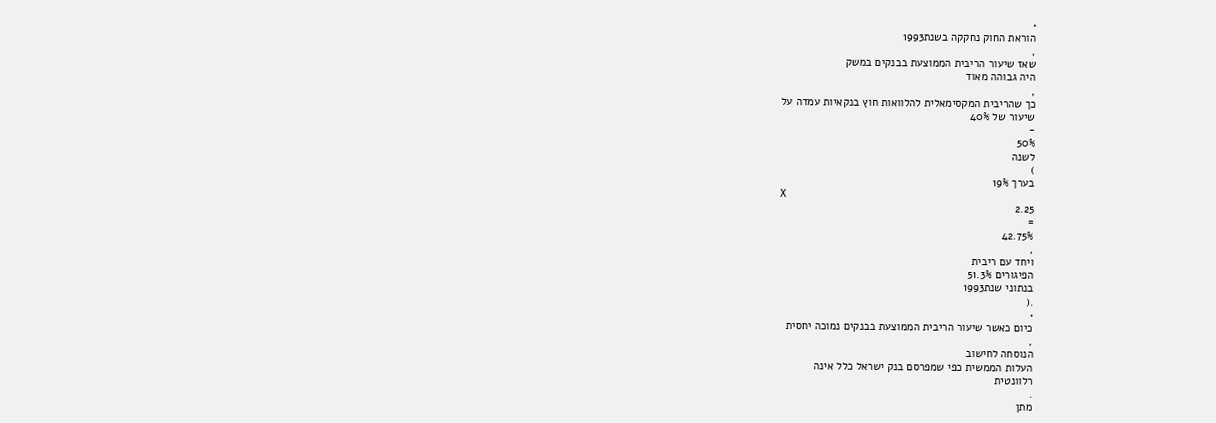•
הוראת החוק נחקקה בשנת1993
,
שאז שיעור הריבית הממוצעת בבנקים במשק
היה גבוהה מאוד
,
כך שהריבית המקסימאלית להלוואות חוץ בנקאיות עמדה על
שיעור של 40%
-
50%
לשנה
)
בערך 19%
X
2.25
=
42.75%
,
ויחד עם ריבית
הפיגורים 51.3%
בנתוני שנת1993
.(
•
כיום כאשר שיעור הריבית הממוצעת בבנקים נמוכה יחסית
,
הנוסחה לחישוב
העלות הממשית כפי שמפרסם בנק ישראל כלל אינה
רלוונטית
.
מתן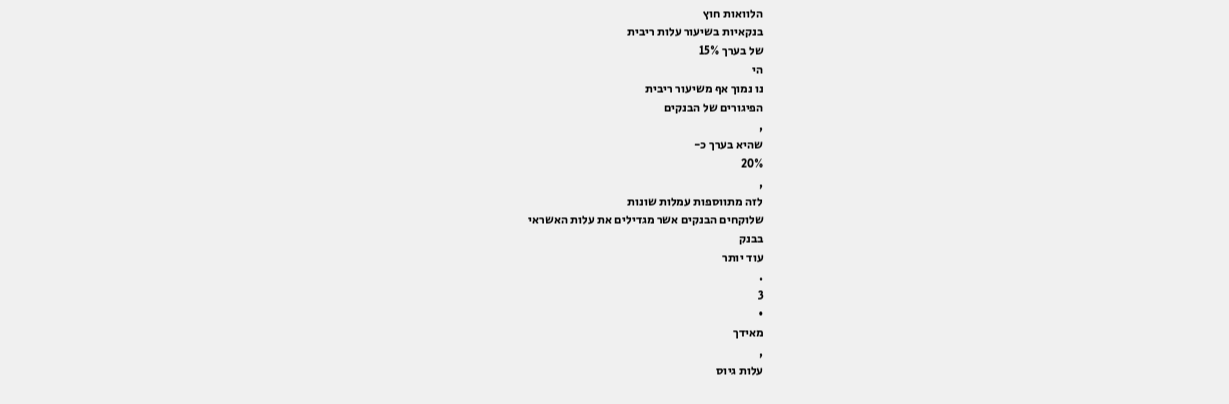הלוואות חוץ
בנקאיות בשיעור עלות ריבית
של בערך 15%
הי
נו נמוך אף משיעור ריבית
הפיגורים של הבנקים
,
שהיא בערך כ-
20%
,
לזה מתווספות עמלות שונות
שלוקחים הבנקים אשר מגדילים את עלות האשראי
בבנק
עוד יותר
.
3
•
מאידך
,
עלות גיוס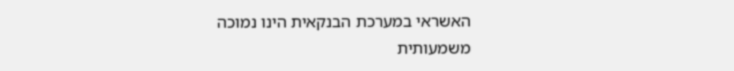האשראי במערכת הבנקאית הינו נמוכה
משמעותית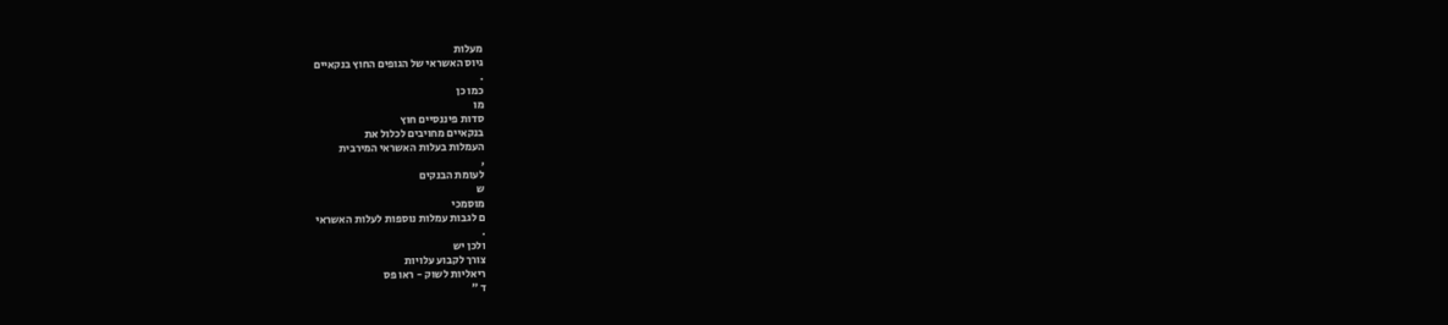מעלות
גיוס האשראי של הגופים החוץ בנקאיים
.
כמו כן
מו
סדות פיננסיים חוץ
בנקאיים מחויבים לכלול את
העמלות בעלות האשראי המירבית
,
לעומת הבנקים
ש
מוסמכי
ם לגבות עמלות נוספות לעלות האשראי
.
ולכן יש
צורך לקבוע עלויות
ריאליות לשוק - ראו פס
ד "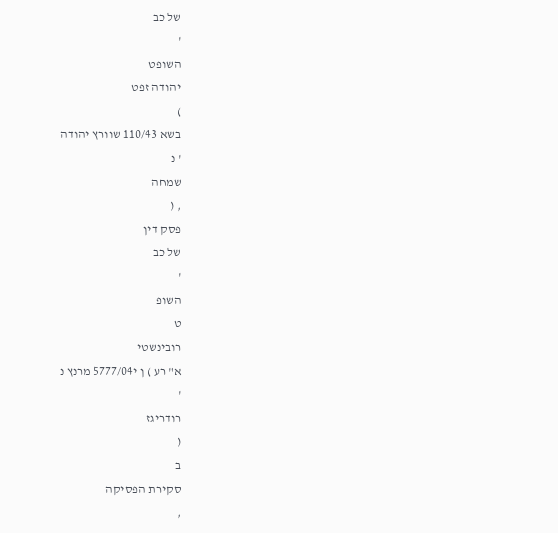של כב
'
השופט
יהודה זפט
)
בשא 110/43 שוורץ יהודה
' נ
שמחה
, (
פסק דין
של כב
'
השופ
ט
רובינשטי
א" רע ) ן י5777/04 מרנץ נ
'
רודריגז
(
ב
סקירת הפסיקה
,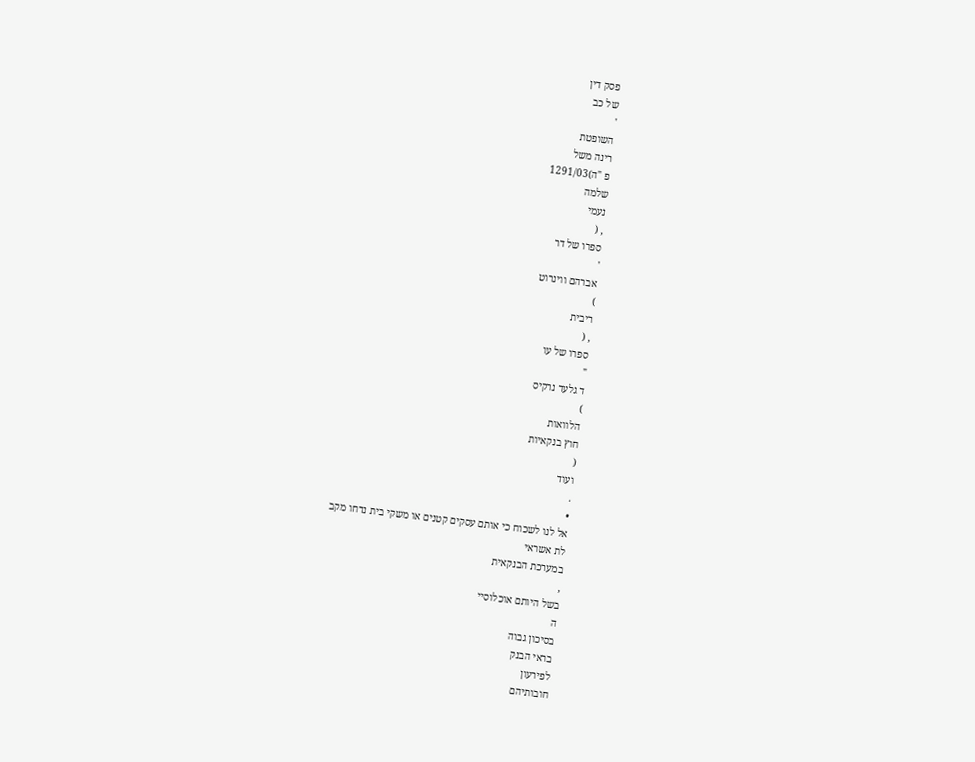פסק דין
של כב
'
השופטת
רינה משל
פ "ה)1291/03
שלמה
נעמי
, (
ספרו של דר
'
אברהם ווינרוט
)
ריבית
, (
ספרו של עו
"
ד גלעד נרקיס
)
הלוואות
חוץ בנקאיות
(
ועוד
.
•
אל לנו לשכוח כי אותם עסקים קטנים או משקי בית נדחו מקב
לת אשראי
במערכת הבנקאית
,
בשל היותם אוכלוסיי
ה
בסיכון גבוה
בראי הבנק
לפירעון
חובותיהם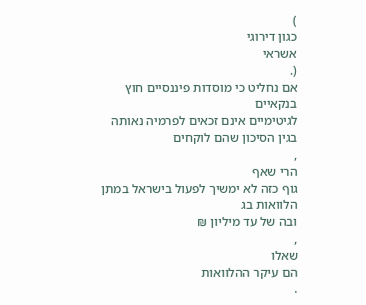)
כגון דירוגי
אשראי
(.
אם נחליט כי מוסדות פיננסיים חוץ בנקאיים
לגיטימיים אינם זכאים לפרמיה נאותה בגין הסיכון שהם לוקחים
,
הרי שאף
גוף כזה לא ימשיך לפעול בישראל במתן הלוואות בג
ובה של עד מיליון ₪
,
שאלו
הם עיקר ההלוואות
.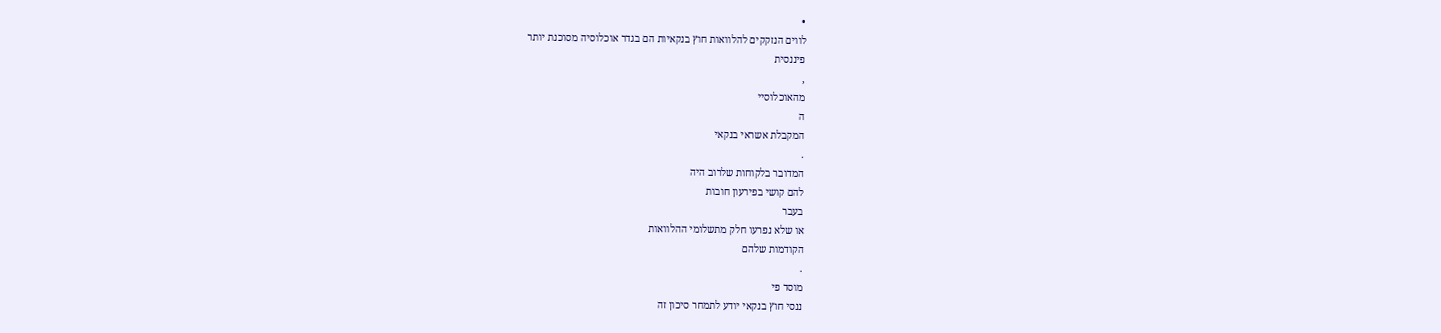•
לווים הנזקקים להלוואות חוץ בנקאיות הם בגדר אוכלוסיה מסוכנת יותר
פיננסית
,
מהאוכלוסיי
ה
המקבלת אשראי בנקאי
.
המדובר בלקוחות שלרוב היה
להם קושי בפירעון חובות
בעבר
או שלא נפרעו חלק מתשלומי ההלוואות
הקודמות שלהם
.
מוסד פי
ננסי חוץ בנקאי יודע לתמחר סיכון זה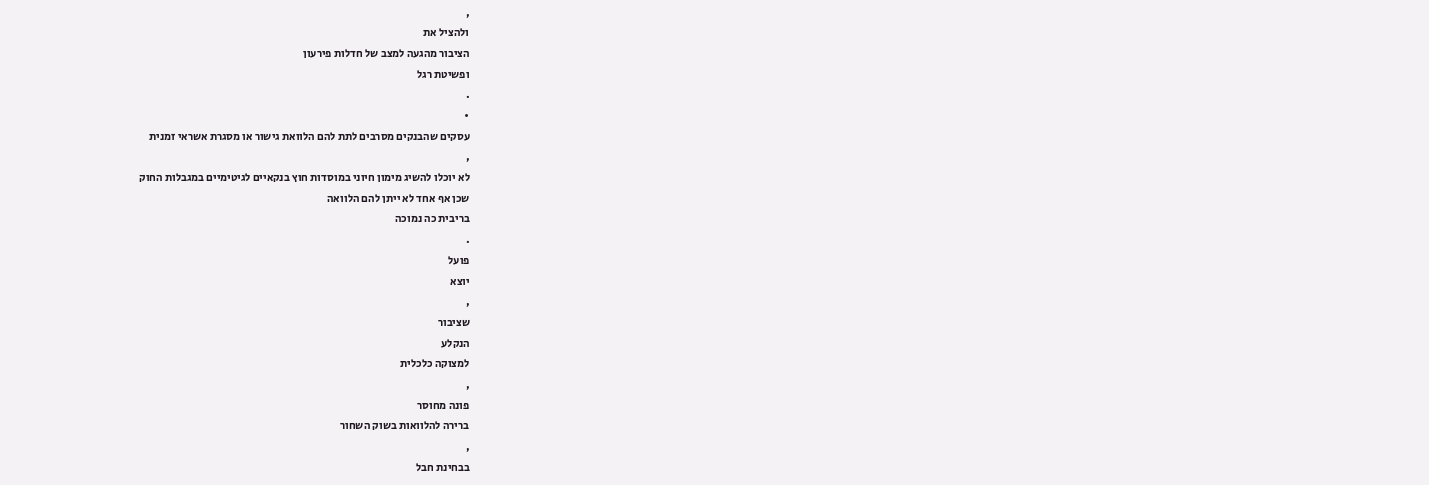,
ולהציל את
הציבור מהגעה למצב של חדלות פירעון
ופשיטת רגל
.
•
עסקים שהבנקים מסרבים לתת להם הלוואת גישור או מסגרת אשראי זמנית
,
לא יוכלו להשיג מימון חיוני במוסדות חוץ בנקאיים לגיטימיים במגבלות החוק
שכן אף אחד לא ייתן להם הלוואה
בריבית כה נמוכה
.
פועל
יוצא
,
שציבור
הנקלע
למצוקה כלכלית
,
פונה מחוסר
ברירה להלוואות בשוק השחור
,
בבחינת חבל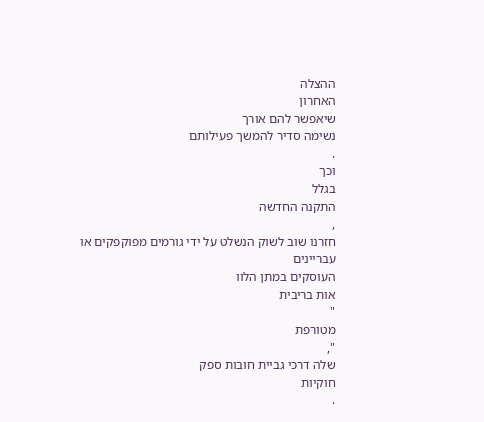ההצלה
האחרון
שיאפשר להם אורך
נשימה סדיר להמשך פעילותם
.
וכך
בגלל
התקנה החדשה
,
חזרנו שוב לשוק הנשלט על ידי גורמים מפוקפקים או עבריינים
העוסקים במתן הלוו
אות בריבית
"
מטורפת
",
שלה דרכי גביית חובות ספק
חוקיות
.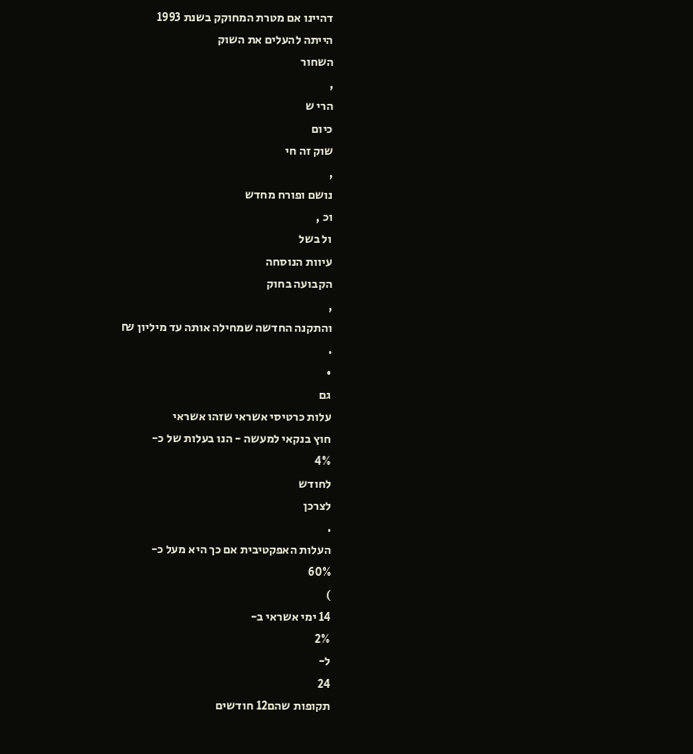דהיינו אם מטרת המחוקק בשנת 1993
הייתה להעלים את השוק
השחור
,
הרי ש
כיום
שוק זה חי
,
נושם ופורח מחדש
וכ ,
ול בשל
עיוות הנוסחה
הקבועה בחוק
,
והתקנה החדשה שמחילה אותה עד מיליון ₪
.
•
גם
עלות כרטיסי אשראי שזהו אשראי
חוץ בנקאי למעשה - הנו בעלות של כ-
4%
לחודש
לצרכן
.
העלות האפקטיבית אם כך היא מעל כ-
60%
)
14 ימי אשראי ב-
2%
ל-
24
תקופות שהם12 חודשים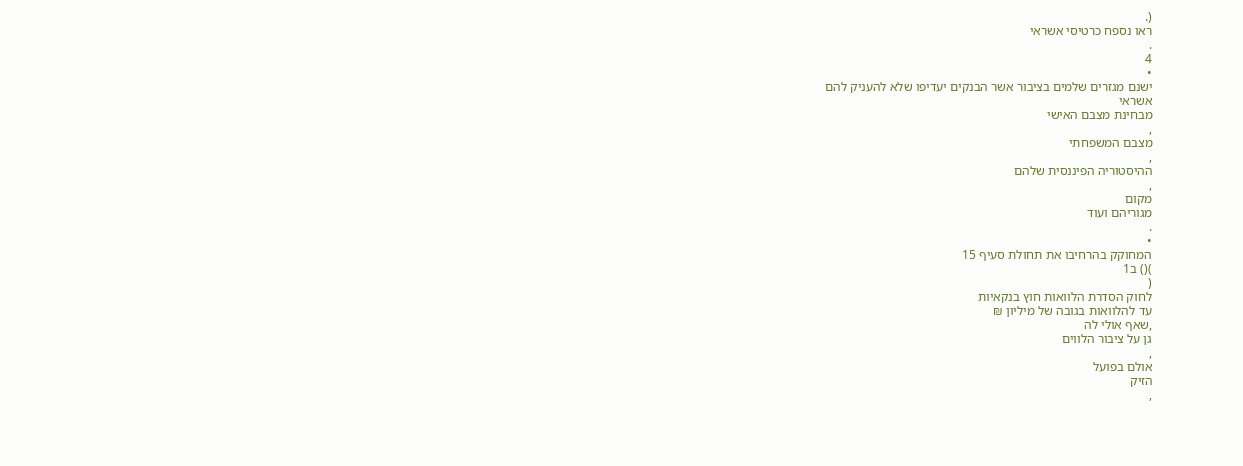(.
ראו נספח כרטיסי אשראי
.
4
•
ישנם מגזרים שלמים בציבור אשר הבנקים יעדיפו שלא להעניק להם
אשראי
מבחינת מצבם האישי
,
מצבם המשפחתי
,
ההיסטוריה הפיננסית שלהם
,
מקום
מגוריהם ועוד
.
•
המחוקק בהרחיבו את תחולת סעיף 15
)() ב1
(
לחוק הסדרת הלוואות חוץ בנקאיות
עד להלוואות בגובה של מיליון ₪
,שאף אולי לה
גן על ציבור הלווים
,
אולם בפועל
הזיק
,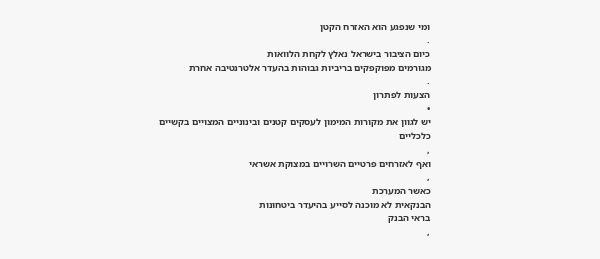ומי שנפגע הוא האזרח הקטן
.
כיום הציבור בישראל נאלץ לקחת הלוואות
מגורמים מפוקפקים בריביות גבוהות בהעדר אלטרנטיבה אחרת
.
הצעות לפתרון
•
יש לגוון את מקורות המימון לעסקים קטנים ובינוניים המצויים בקשיים
כלכליים
,
ואף לאזרחים פרטיים השרויים במצוקת אשראי
,
כאשר המערכת
הבנקאית לא מוכנה לסייע בהיעדר ביטחונות
בראי הבנק
,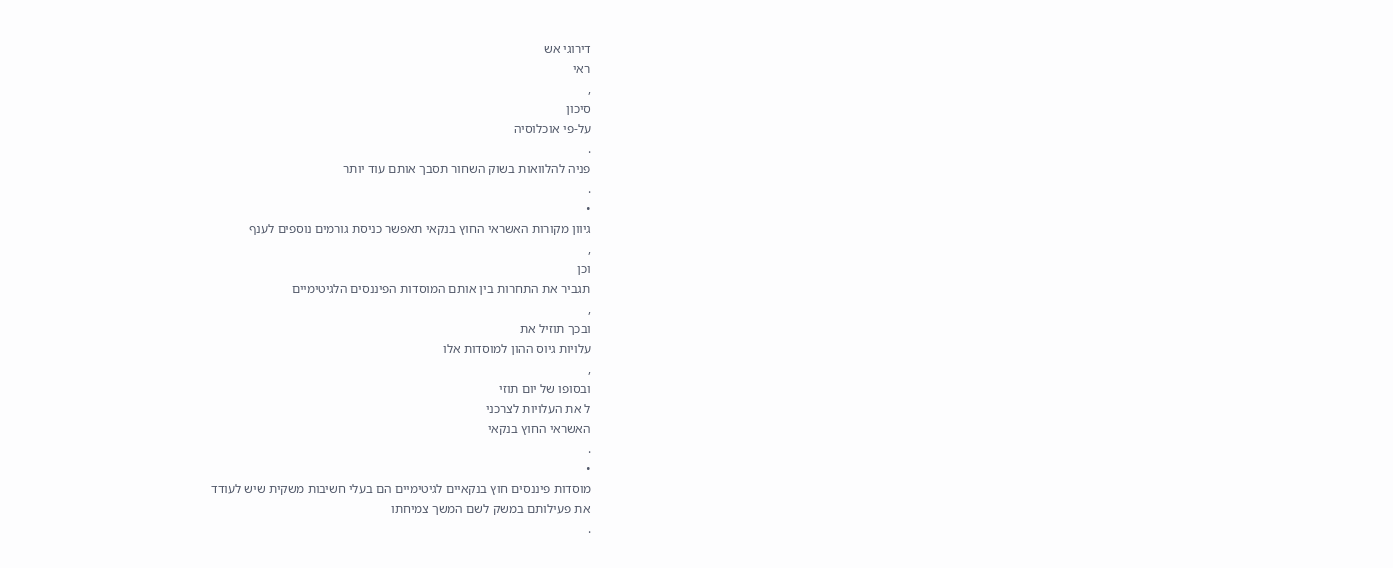דירוגי אש
ראי
,
סיכון
על-פי אוכלוסיה
.
פניה להלוואות בשוק השחור תסבך אותם עוד יותר
.
•
גיוון מקורות האשראי החוץ בנקאי תאפשר כניסת גורמים נוספים לענף
,
וכן
תגביר את התחרות בין אותם המוסדות הפיננסים הלגיטימיים
,
ובכך תוזיל את
עלויות גיוס ההון למוסדות אלו
,
ובסופו של יום תוזי
ל את העלויות לצרכני
האשראי החוץ בנקאי
.
•
מוסדות פיננסים חוץ בנקאיים לגיטימיים הם בעלי חשיבות משקית שיש לעודד
את פעילותם במשק לשם המשך צמיחתו
.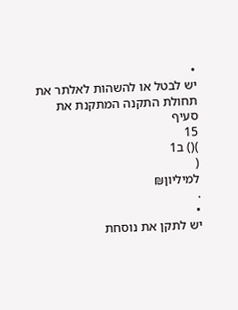•
יש לבטל או להשהות לאלתר את תחולת התקנה המתקנת את סעיף
15
)() ב1
(
למיליון₪
.
•
יש לתקן את נוסחת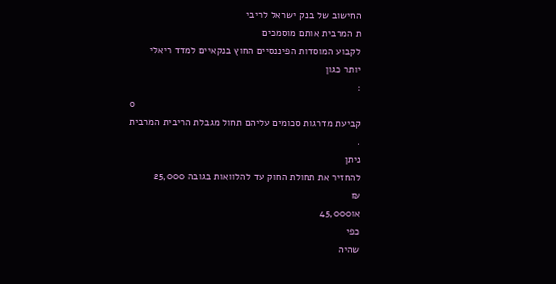החישוב של בנק ישראל לריבי
ת המרבית אותם מוסמכים
לקבוע המוסדות הפיננסיים החוץ בנקאיים למדד ריאלי
יותר כגון
:
o
קביעת מדרגות סכומים עליהם תחול מגבלת הריבית המרבית
.
ניתן
להחזיר את תחולת החוק עד להלוואות בגובה 25,000
₪
או45,000
כפי
שהיה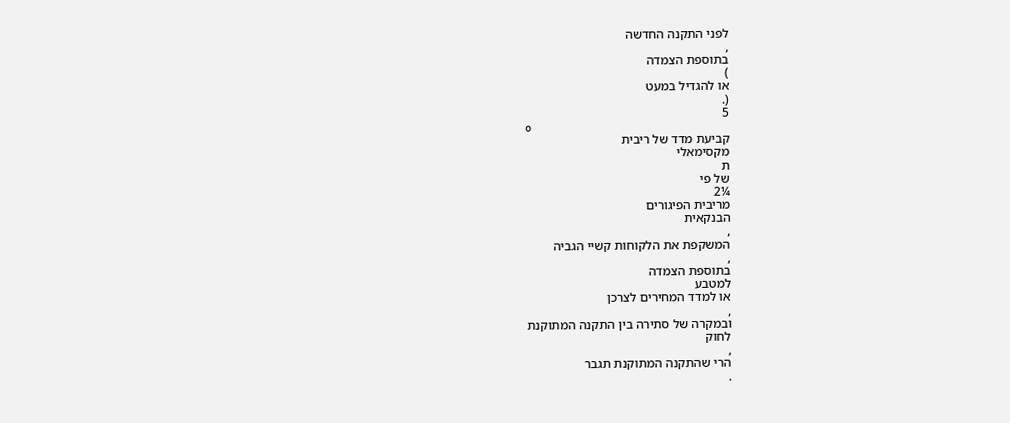לפני התקנה החדשה
,
בתוספת הצמדה
)
או להגדיל במעט
(.
5
o
קביעת מדד של ריבית
מקסימאלי
ת
של פי
¼2
מריבית הפיגורים
הבנקאית
,
המשקפת את הלקוחות קשיי הגביה
,
בתוספת הצמדה
למטבע
או למדד המחירים לצרכן
,
ובמקרה של סתירה בין התקנה המתוקנת
לחוק
,
הרי שהתקנה המתוקנת תגבר
.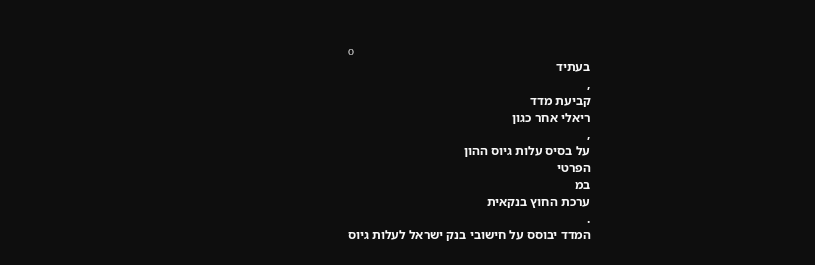o
בעתיד
,
קביעת מדד
ריאלי אחר כגון
,
על בסיס עלות גיוס ההון
הפרטי
במ
ערכת החוץ בנקאית
.
המדד יבוסס על חישובי בנק ישראל לעלות גיוס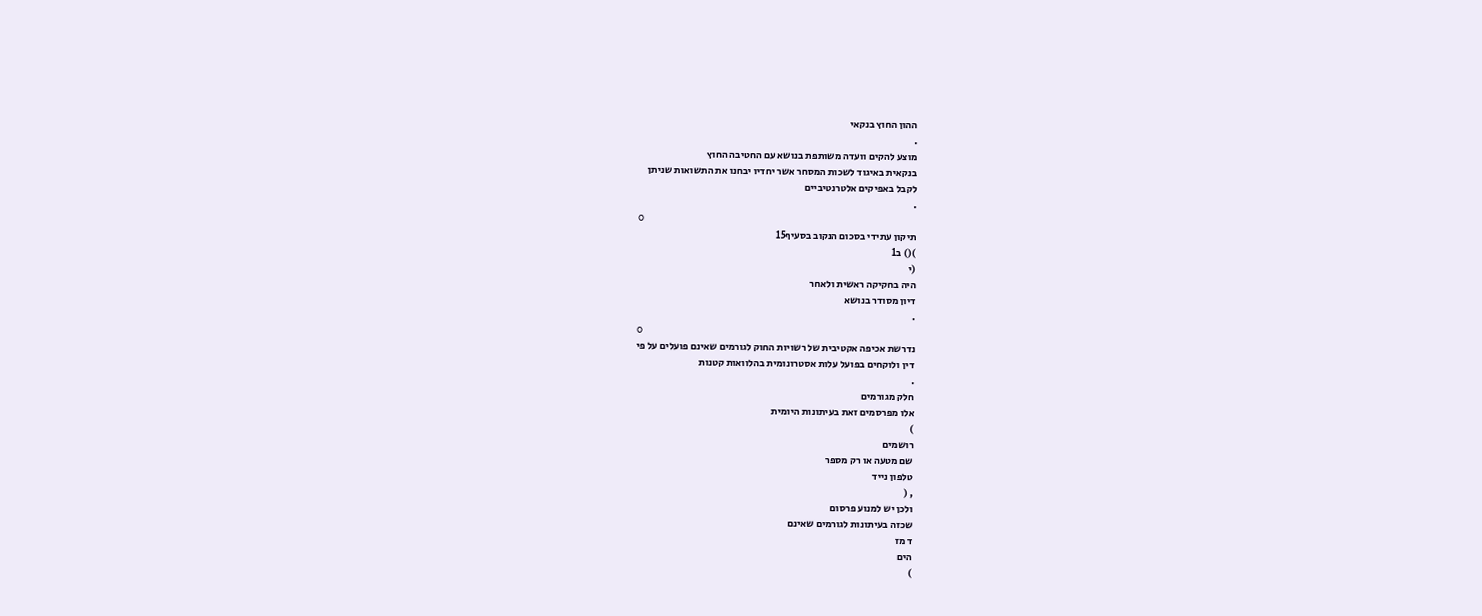ההון החוץ בנקאי
.
מוצע להקים וועדה משותפת בנושא עם החטיבה החוץ
בנקאית באיגוד לשכות המסחר אשר יחדיו יבחנו את התשואות שניתן
לקבל באפיקים אלטרנטיביים
.
o
תיקון עתידי בסכום הנקוב בסעיף15
)() ב1
(י
היה בחקיקה ראשית ולאחר
דיון מסודר בנושא
.
o
נדרשת אכיפה אקטיבית של רשויות החוק לגורמים שאינם פועלים על פי
דין ולוקחים בפועל עלות אסטרונומית בהלוואות קטנות
.
חלק מגורמים
אלו מפרסמים זאת בעיתונות היומית
)
רושמים
שם מטעה או רק מספר
טלפון נייד
, (
ולכן יש למנוע פרסום
שכזה בעיתונות לגורמים שאינם
ד מז
הים
)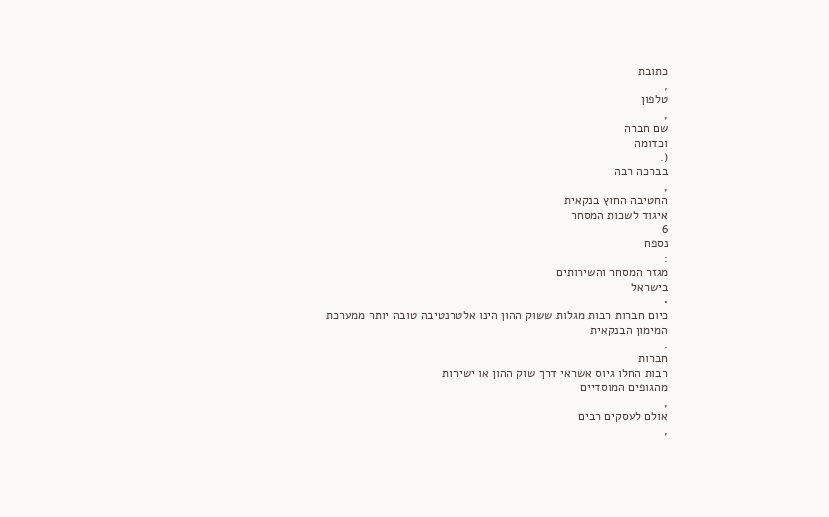כתובת
,
טלפון
,
שם חברה
וכדומה
(.
בברכה רבה
,
החטיבה החוץ בנקאית
איגוד לשכות המסחר
6
נספח
:
מגזר המסחר והשירותים
בישראל
•
כיום חברות רבות מגלות ששוק ההון הינו אלטרנטיבה טובה יותר ממערכת
המימון הבנקאית
.
חברות
רבות החלו גיוס אשראי דרך שוק ההון או ישירות
מהגופים המוסדיים
,
אולם לעסקים רבים
,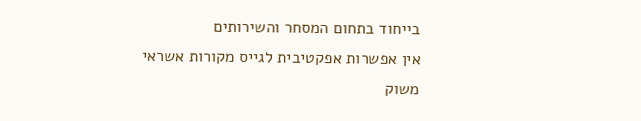בייחוד בתחום המסחר והשירותים
אין אפשרות אפקטיבית לגייס מקורות אשראי משוק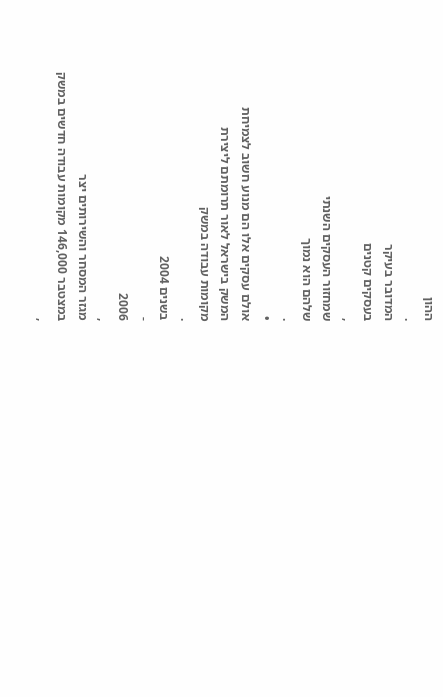ההון
.
המדובר בעיקר
בעסקים קטנים
,
שמחזור העסקים השנתי
שלהם הוא נמוך
.
•
אולם עסקים אלו הם מנוע חשוב לצמיחת
המשק בישראל לאור תרומתם ליצירת
מקומות עבודה במשק
.
בשנים 2004
-
2006
,
מגזר המסחר והשירותים יצר
במצטבר 146,000 מקומות עבודה חדשים במשק
,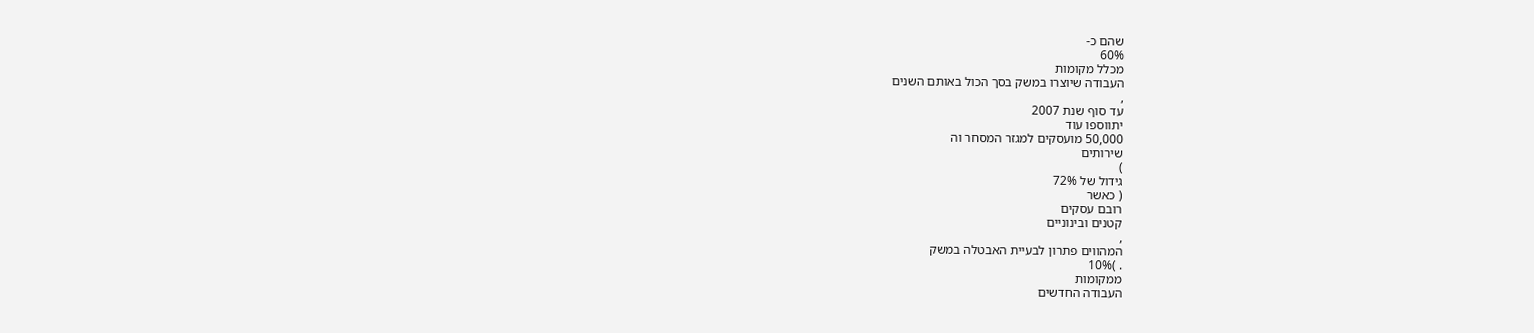שהם כ-
60%
מכלל מקומות
העבודה שיוצרו במשק בסך הכול באותם השנים
,
עד סוף שנת 2007
יתווספו עוד
50,000 מועסקים למגזר המסחר וה
שירותים
)
גידול של 72%
( כאשר
רובם עסקים
קטנים ובינוניים
,
המהווים פתרון לבעיית האבטלה במשק
. )10%
ממקומות
העבודה החדשים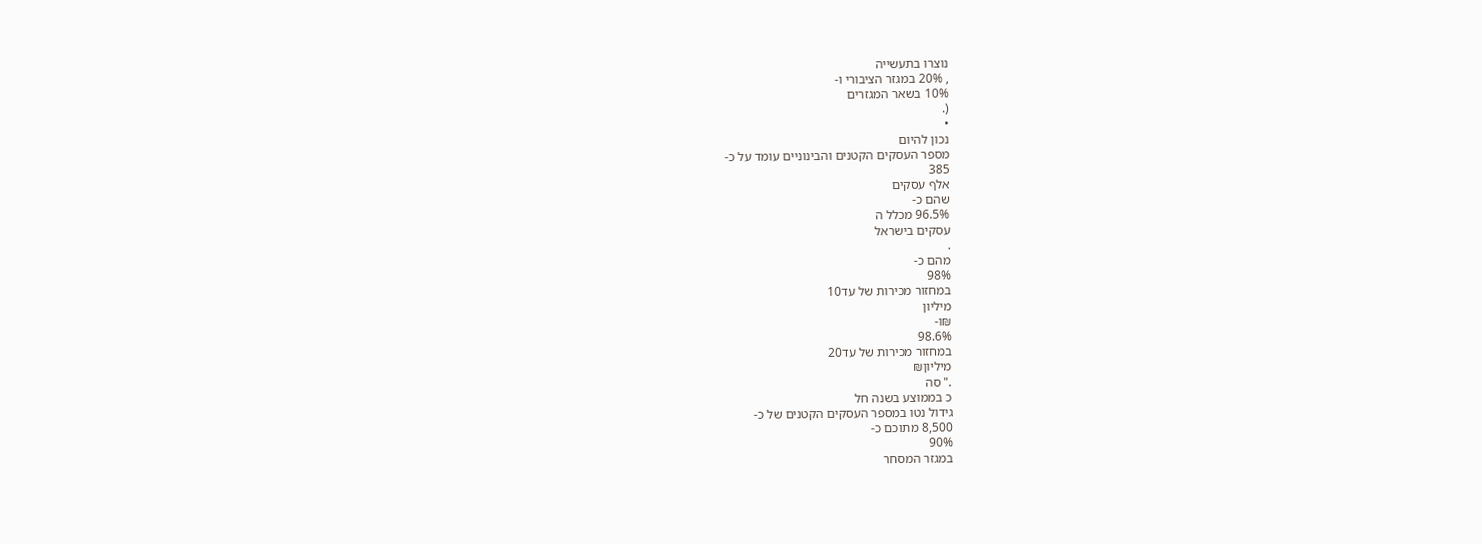נוצרו בתעשייה
, 20% במגזר הציבורי ו-
10% בשאר המגזרים
(.
•
נכון להיום
מספר העסקים הקטנים והבינוניים עומד על כ-
385
אלף עסקים
שהם כ-
96.5% מכלל ה
עסקים בישראל
.
מהם כ-
98%
במחזור מכירות של עד10
מיליון
₪ו-
98.6%
במחזור מכירות של עד20
מיליון₪
." סה
כ בממוצע בשנה חל
גידול נטו במספר העסקים הקטנים של כ-
8,500 מתוכם כ-
90%
במגזר המסחר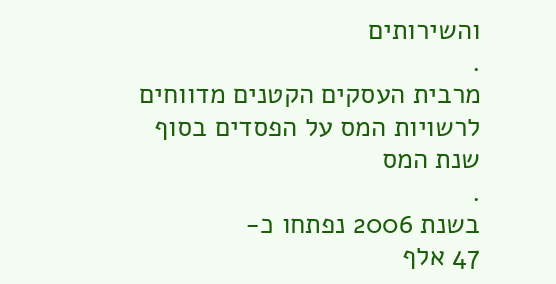והשירותים
.
מרבית העסקים הקטנים מדווחים לרשויות המס על הפסדים בסוף
שנת המס
.
בשנת 2006 נפתחו כ-
47 אלף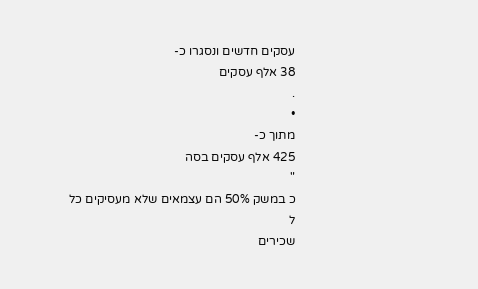עסקים חדשים ונסגרו כ-
38 אלף עסקים
.
•
מתוך כ-
425 אלף עסקים בסה
"
כ במשק 50% הם עצמאים שלא מעסיקים כל
ל
שכירים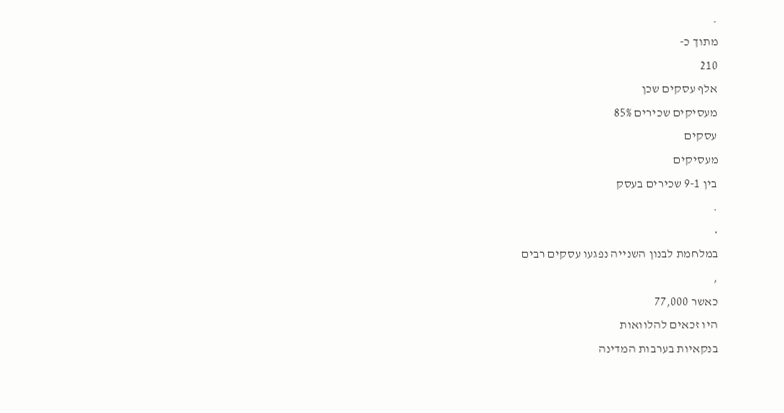.
מתוך כ-
210
אלף עסקים שכן
מעסיקים שכירים 85%
עסקים
מעסיקים
בין 9-1 שכירים בעסק
.
•
במלחמת לבנון השנייה נפגעו עסקים רבים
,
כאשר 77,000
היו זכאים להלוואות
בנקאיות בערבות המדינה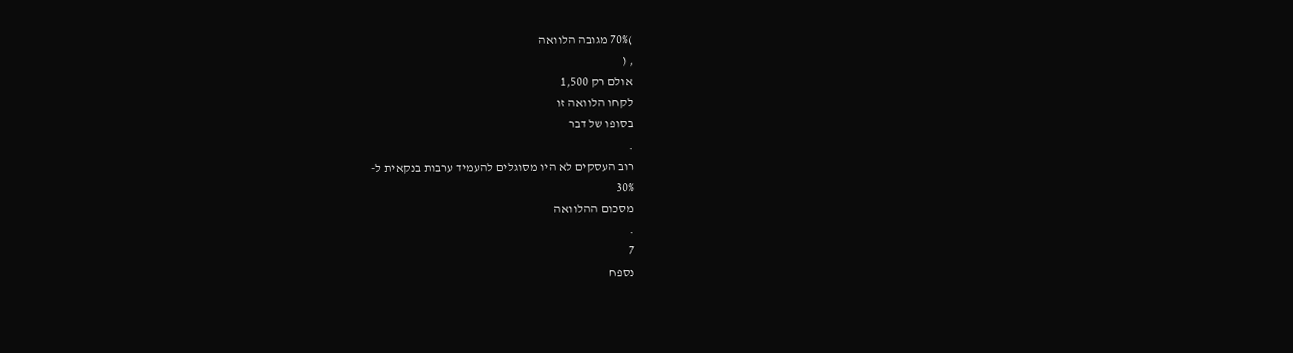)70% מגובה הלוואה
, (
אולם רק 1,500
לקחו הלוואה זו
בסופו של דבר
.
רוב העסקים לא היו מסוגלים להעמיד ערבות בנקאית ל-
30%
מסכום ההלוואה
.
7
נספח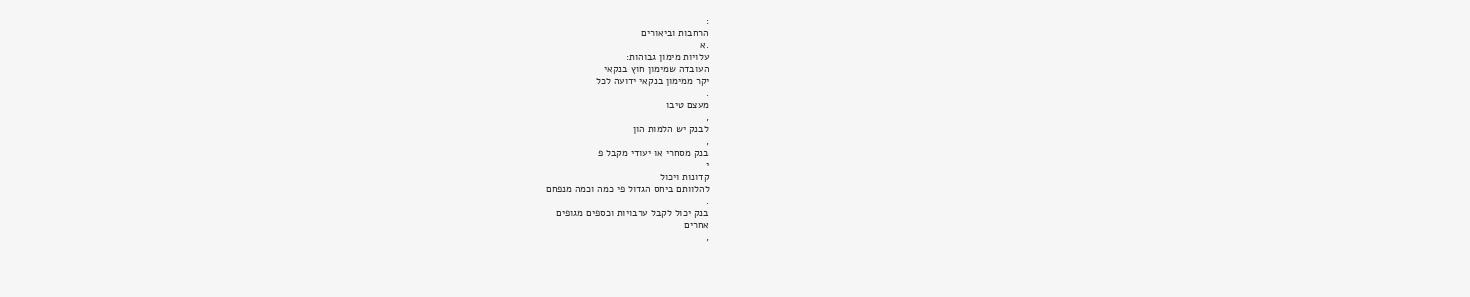:
הרחבות וביאורים
.א
עלויות מימון גבוהות:
העובדה שמימון חוץ בנקאי
יקר ממימון בנקאי ידועה לכל
.
מעצם טיבו
,
לבנק יש הלמות הון
,
בנק מסחרי או יעודי מקבל פ
י
קדונות ויכול
להלוותם ביחס הגדול פי כמה וכמה מנפחם
.
בנק יכול לקבל ערבויות וכספים מגופים
אחרים
,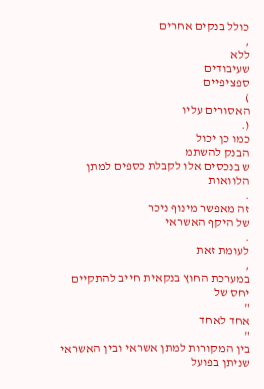כולל בנקים אחרים
,
ללא
שעיבודים
ספציפיים
)
האסורים עליו
(.
כמו כן יכול
הבנק להשתמ
ש בנכסים אלו לקבלת כספים למתן הלוואות
.
זה מאפשר מינוף ניכר
של היקף האשראי
.
לעומת זאת
,
במערכת החוץ בנקאית חייב להתקיים יחס של
"
אחד לאחד
"
בין המקורות למתן אשראי ובין האשראי שניתן בפועל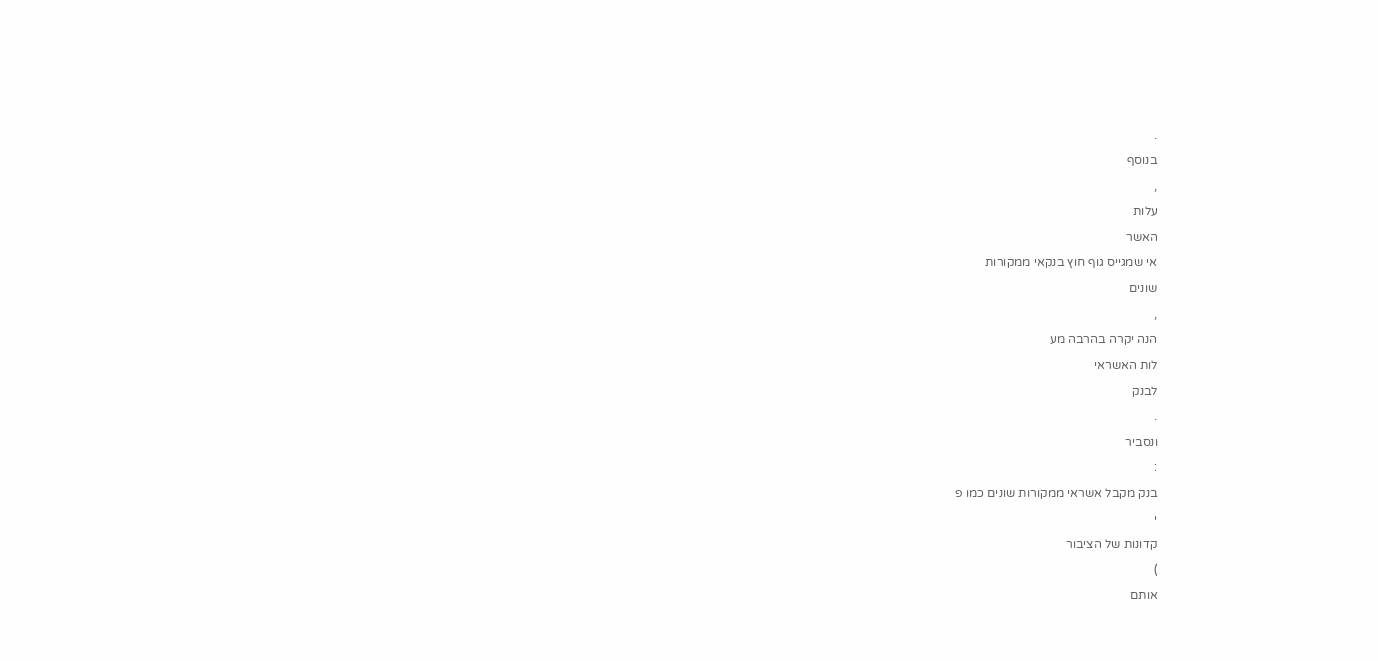.
בנוסף
,
עלות
האשר
אי שמגייס גוף חוץ בנקאי ממקורות
שונים
,
הנה יקרה בהרבה מע
לות האשראי
לבנק
.
ונסביר
:
בנק מקבל אשראי ממקורות שונים כמו פ
י
קדונות של הציבור
)
אותם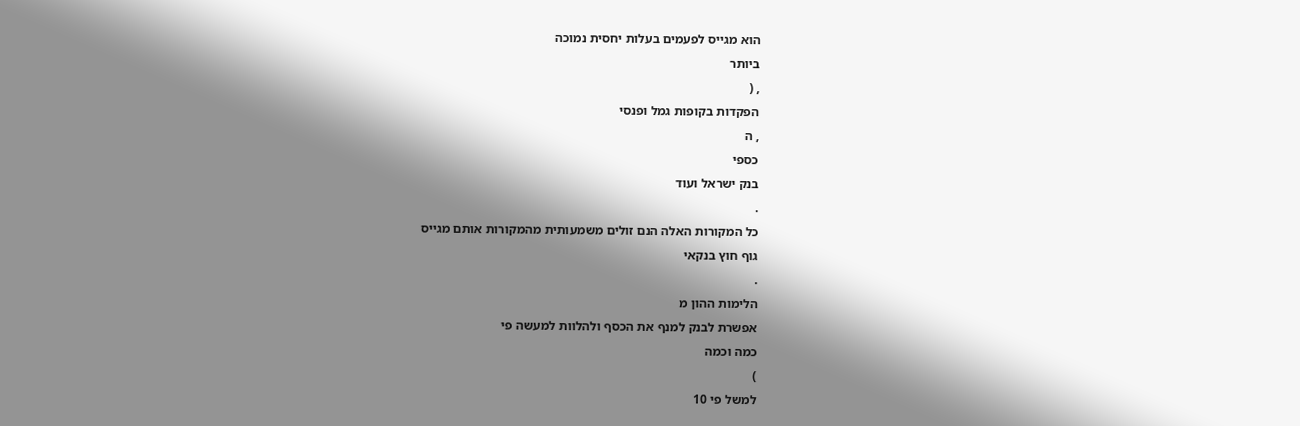הוא מגייס לפעמים בעלות יחסית נמוכה
ביותר
, (
הפקדות בקופות גמל ופנסי
, ה
כספי
בנק ישראל ועוד
.
כל המקורות האלה הנם זולים משמעותית מהמקורות אותם מגייס
גוף חוץ בנקאי
.
הלימות ההון מ
אפשרת לבנק למנף את הכסף ולהלוות למעשה פי
כמה וכמה
)
למשל פי 10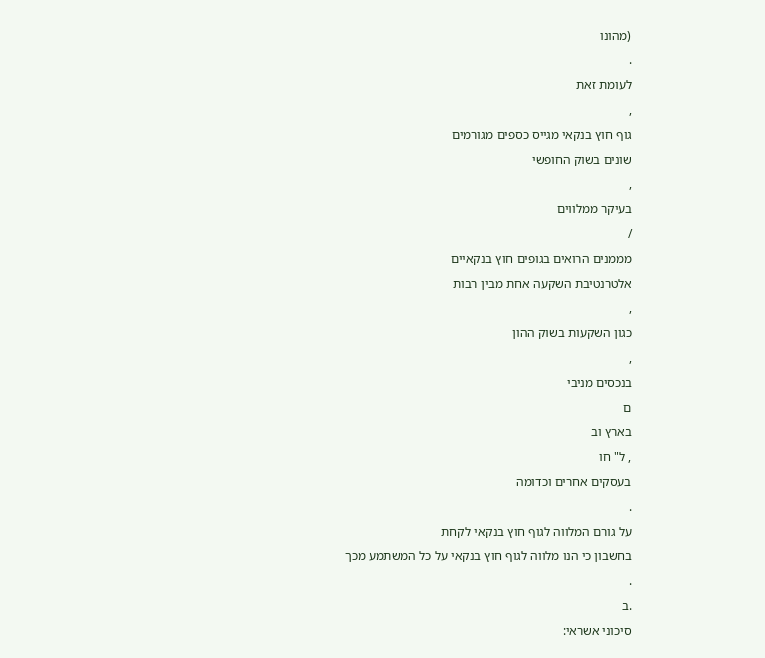(מהונו
.
לעומת זאת
,
גוף חוץ בנקאי מגייס כספים מגורמים
שונים בשוק החופשי
,
בעיקר ממלווים
/
מממנים הרואים בגופים חוץ בנקאיים
אלטרנטיבת השקעה אחת מבין רבות
,
כגון השקעות בשוק ההון
,
בנכסים מניבי
ם
בארץ וב
, ל" חו
בעסקים אחרים וכדומה
.
על גורם המלווה לגוף חוץ בנקאי לקחת
בחשבון כי הנו מלווה לגוף חוץ בנקאי על כל המשתמע מכך
.
.ב
סיכוני אשראי: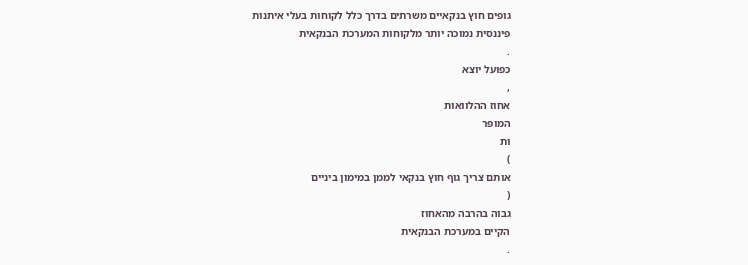גופים חוץ בנקאיים משרתים בדרך כלל לקוחות בעלי איתנות
פיננסית נמוכה יותר מלקוחות המערכת הבנקאית
.
כפועל יוצא
,
אחוז ההלוואות
המופר
ות
)
אותם צריך גוף חוץ בנקאי לממן במימון ביניים
(
גבוה בהרבה מהאחוז
הקיים במערכת הבנקאית
.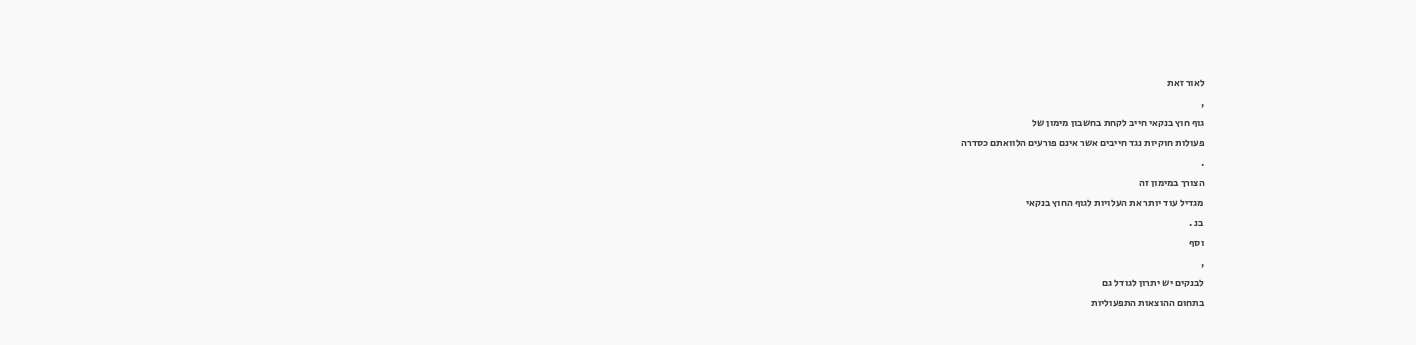לאור זאת
,
גוף חוץ בנקאי חייב לקחת בחשבון מימון של
פעולות חוקיות נגד חייבים אשר אינם פורעים הלוואתם כסדרה
.
הצורך במימון זה
מגדיל עוד יותר את העלויות לגוף החוץ בנקאי
בנ .
וסף
,
לבנקים יש יתרון לגודל גם
בתחום ההוצאות התפעוליות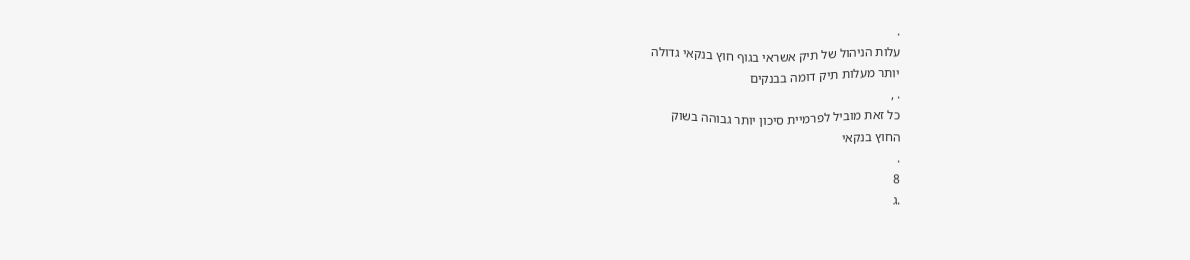.
עלות הניהול של תיק אשראי בגוף חוץ בנקאי גדולה
יותר מעלות תיק דומה בבנקים
. ,
כל זאת מוביל לפרמיית סיכון יותר גבוהה בשוק
החוץ בנקאי
.
8
.ג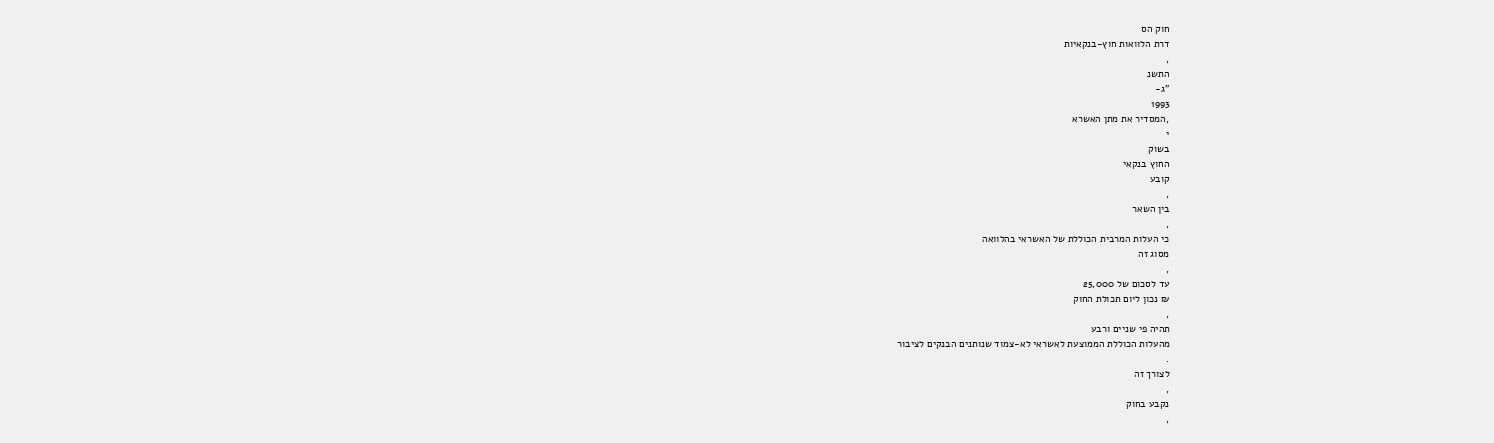חוק הס
דרת הלוואות חוץ-בנקאיות
,
התשנ
"ג-
1993
,המסדיר את מתן האשרא
י
בשוק
החוץ בנקאי
קובע
,
בין השאר
,
כי העלות המרבית הכוללת של האשראי בהלוואה
מסוג זה
,
עד לסכום של 25,000
₪ נכון ליום תכולת החוק
,
תהיה פי שניים ורבע
מהעלות הכוללת הממוצעת לאשראי לא-צמוד שנותנים הבנקים לציבור
.
לצורך זה
,
נקבע בחוק
,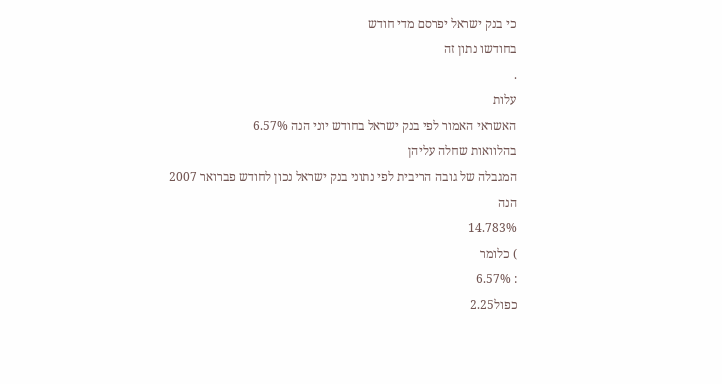כי בנק ישראל יפרסם מדי חודש
בחודשו נתון זה
.
עלות
האשראי האמור לפי בנק ישראל בחודש יוני הנה 6.57%
בהלוואות שחלה עליהן
המגבלה של גובה הריבית לפי נתוני בנק ישראל נכון לחודש פברואר 2007
הנה
14.783%
) כלומר
: 6.57%
כפול2.25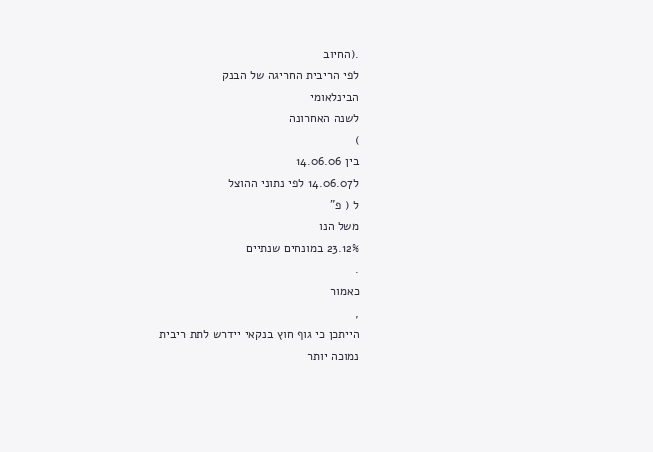.(החיוב
לפי הריבית החריגה של הבנק
הבינלאומי
לשנה האחרונה
)
בין 14.06.06
ל14.06.07 לפי נתוני ההוצל
ל ( פ"
משל הנו
23.12% במונחים שנתיים
.
כאמור
,
הייתכן כי גוף חוץ בנקאי יידרש לתת ריבית
נמוכה יותר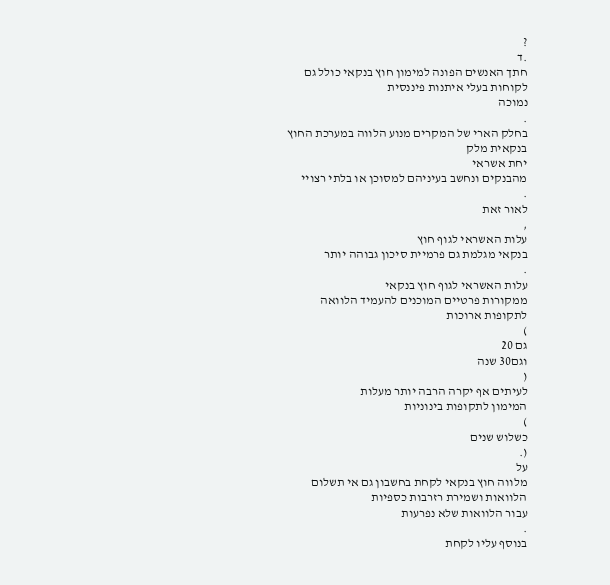?
.ד
חתך האנשים הפונה למימון חוץ בנקאי כולל גם לקוחות בעלי איתנות פיננסית
נמוכה
.
בחלק הארי של המקרים מנוע הלווה במערכת החוץ בנקאית מלק
יחת אשראי
מהבנקים ונחשב בעיניהם למסוכן או בלתי רצויי
.
לאור זאת
,
עלות האשראי לגוף חוץ
בנקאי מגלמת גם פרמיית סיכון גבוהה יותר
.
עלות האשראי לגוף חוץ בנקאי
ממקורות פרטיים המוכנים להעמיד הלוואה לתקופות ארוכות
)
גם 20
וגם30 שנה
(
לעיתים אף יקרה הרבה יותר מעלות
המימון לתקופות בינוניות
)
כשלוש שנים
(.
על
מלווה חוץ בנקאי לקחת בחשבון גם אי תשלום הלוואות ושמירת רזרבות כספיות
עבור הלוואות שלא נפרעות
.
בנוסף עליו לקחת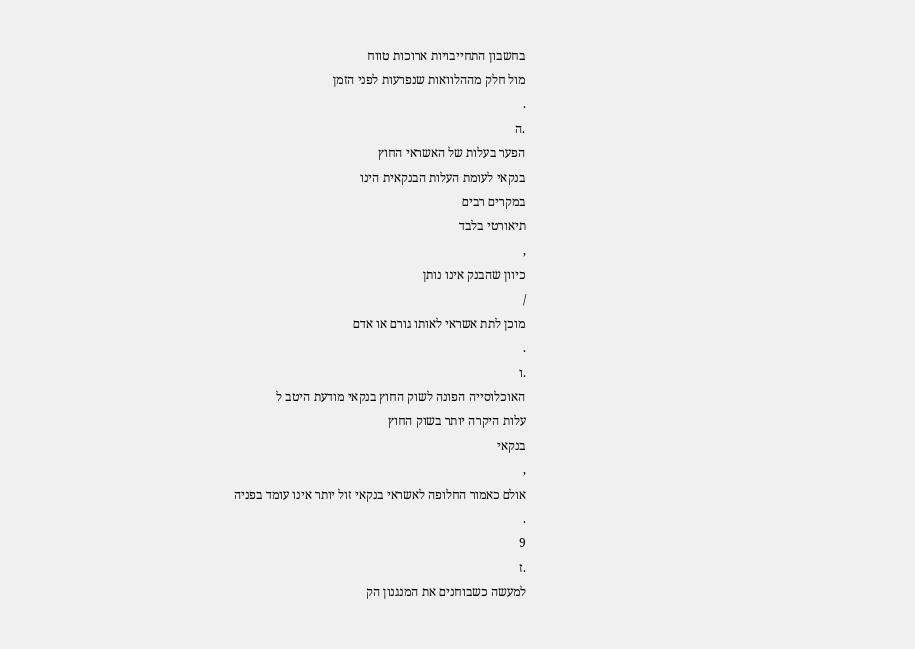בחשבון התחייבויות ארוכות טווח
מול חלק מההלוואות שנפרעות לפני הזמן
.
.ה
הפער בעלות של האשראי החוץ
בנקאי לעומת העלות הבנקאית הינו
במקרים רבים
תיאורטי בלבד
,
כיוון שהבנק אינו נותן
/
מוכן לתת אשראי לאותו גורם או אדם
.
.ו
האוכלוסייה הפונה לשוק החוץ בנקאי מודעת היטב ל
עלות היקרה יותר בשוק החוץ
בנקאי
,
אולם כאמור החלופה לאשראי בנקאי זול יותר אינו עומד בפניה
.
9
.ז
למעשה כשבוחנים את המנגנון הק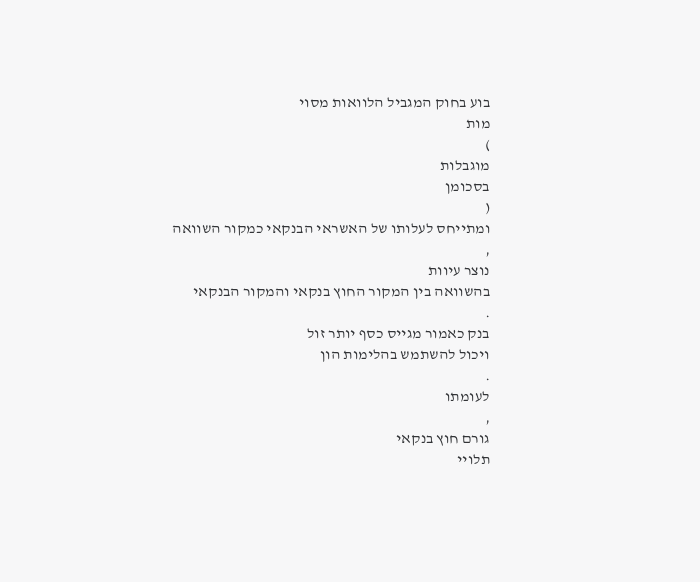בוע בחוק המגביל הלוואות מסוי
מות
)
מוגבלות
בסכומן
(
ומתייחס לעלותו של האשראי הבנקאי כמקור השוואה
,
נוצר עיוות
בהשוואה בין המקור החוץ בנקאי והמקור הבנקאי
.
בנק כאמור מגייס כסף יותר זול
ויכול להשתמש בהלימות הון
.
לעומתו
,
גורם חוץ בנקאי
תלויי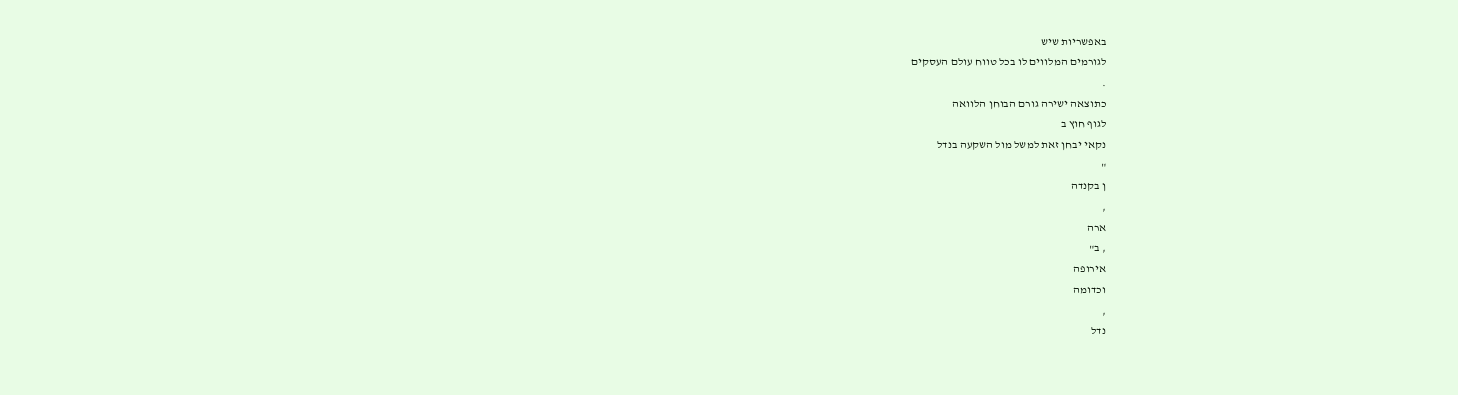באפשריות שיש
לגורמים המלווים לו בכל טווח עולם העסקים
.
כתוצאה ישירה גורם הבוחן הלוואה
לגוף חוץ ב
נקאי יבחן זאת למשל מול השקעה בנדל
"
ן בקנדה
,
ארה
, ב"
אירופה
וכדומה
,
נדל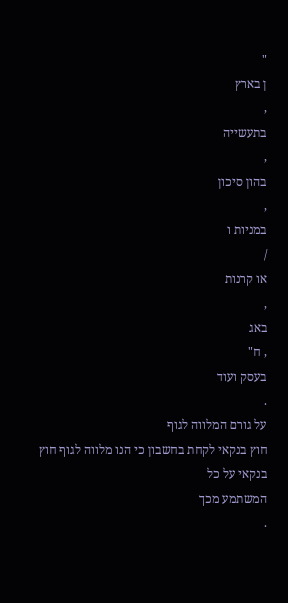"
ן בארץ
,
בתעשייה
,
בהון סיכון
,
במניות ו
/
או קרנות
,
באג
, ח"
בעסק ועוד
.
על גורם המלווה לגוף
חוץ בנקאי לקחת בחשבון כי הנו מלווה לגוף חוץ בנקאי על כל
המשתמע מכך
.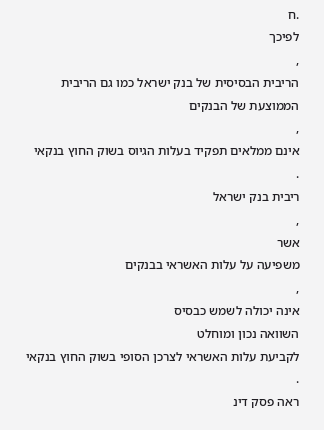.ח
לפיכך
,
הריבית הבסיסית של בנק ישראל כמו גם הריבית הממוצעת של הבנקים
,
אינם ממלאים תפקיד בעלות הגיוס בשוק החוץ בנקאי
.
ריבית בנק ישראל
,
אשר
משפיעה על עלות האשראי בבנקים
,
אינה יכולה לשמש כבסיס
השוואה נכון ומוחלט
לקביעת עלות האשראי לצרכן הסופי בשוק החוץ בנקאי
.
ראה פסק דינ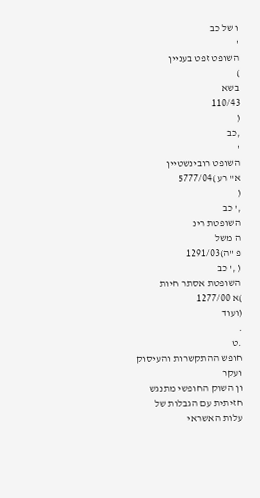ו של כב
'
השופט זפט בעניין
)
בשא
110/43
(
,כב
'
השופט רובינשטיין
א" רע )5777/04
(
,' כב
השופטת רינ
ה משל
פ "ה)1291/03
( ,' כב
השופטת אסתר חיות
)א 1277/00
(ועוד
.
.ט
חופש ההתקשרות והעיסוק ועקר
ון השוק החופשי מתנגש חזיתית עם הגבלות של
עלות האשראי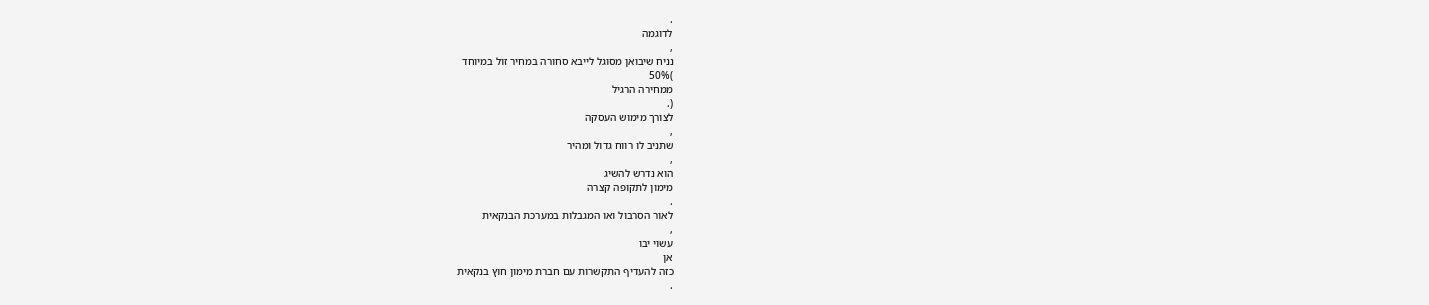.
לדוגמה
,
נניח שיבואן מסוגל לייבא סחורה במחיר זול במיוחד
)50%
ממחירה הרגיל
(.
לצורך מימוש העסקה
,
שתניב לו רווח גדול ומהיר
,
הוא נדרש להשיג
מימון לתקופה קצרה
.
לאור הסרבול ואו המגבלות במערכת הבנקאית
,
עשוי יבו
אן
כזה להעדיף התקשרות עם חברת מימון חוץ בנקאית
.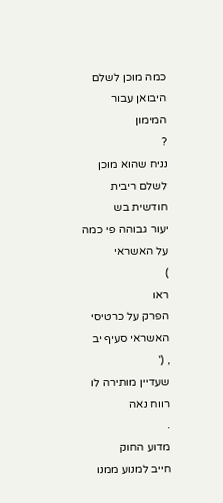כמה מוכן לשלם היבואן עבור
המימון
?
נניח שהוא מוכן לשלם ריבית חודשית בש
יעור גבוהה פי כמה על האשראי
)
ראו
הפרק על כרטיסי האשראי סעיף יב
, ('
שעדיין מותירה לו רווח נאה
.
מדוע החוק
חייב למנוע ממנו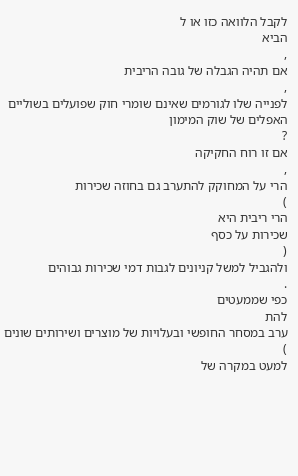לקבל הלוואה כזו או ל
הביא
,
אם תהיה הגבלה של גובה הריבית
,
לפנייה שלו לגורמים שאינם שומרי חוק שפועלים בשוליים האפלים של שוק המימון
?
אם זו רוח החקיקה
,
הרי על המחוקק להתערב גם בחוזה שכירות
)
הרי ריבית היא
שכירות על כסף
(
ולהגביל למשל קניונים לגבות דמי שכירות גבוהים
.
כפי שממעטים
להת
ערב במסחר החופשי ובעלויות של מוצרים ושירותים שונים
)
למעט במקרה של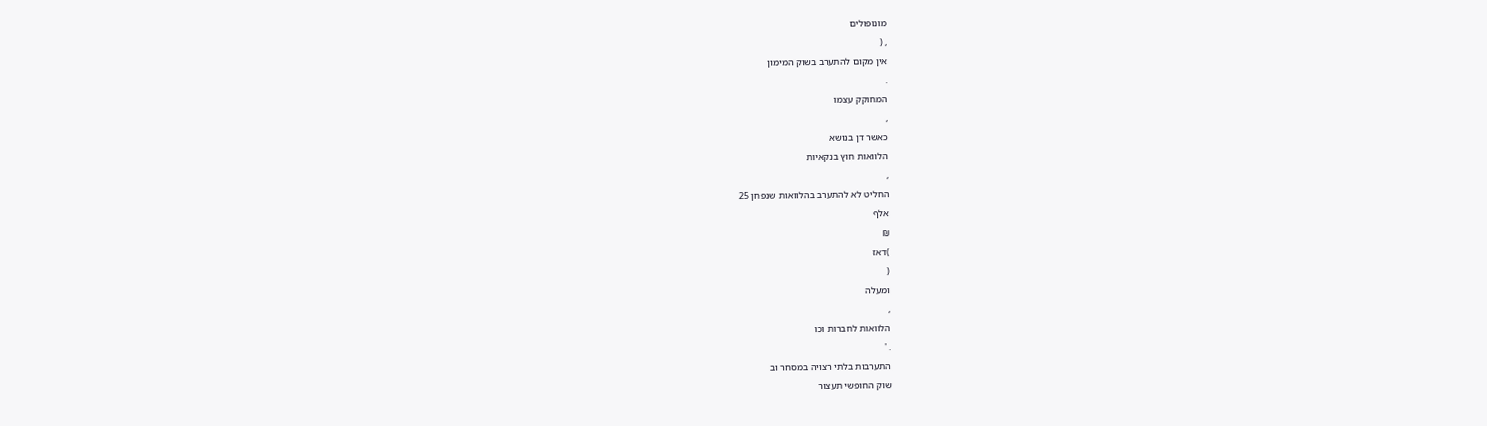מונופולים
, (
אין מקום להתערב בשוק המימון
.
המחוקק עצמו
,
כאשר דן בנושא
הלוואות חוץ בנקאיות
,
החליט לא להתערב בהלוואות שנפחן 25
אלף
₪
)דאז
(
ומעלה
,
הלוואות לחברות וכו
. '
התערבות בלתי רצויה במסחר וב
שוק החופשי תעצור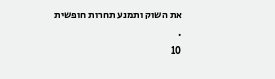את השוק ותמנע תחרות חופשית
.
10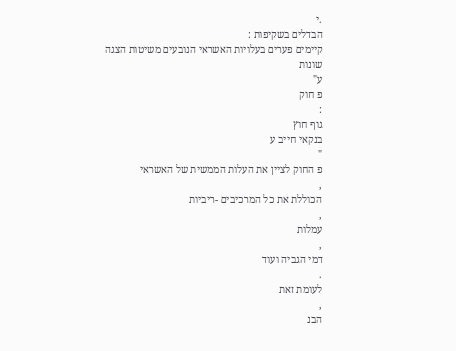.י
הבדלים בשקיפות :
קיימים פערים בעלויות האשראי הנובעים משיטות הצגה שונות
ע"
פ חוק
:
גוף חוץ
בנקאי חייב ע
"
פ החוק לציין את העלות הממשית של האשראי
,
הכוללת את כל המרכיבים -ריביות
,
עמלות
,
דמי הגביה ועוד
.
לעומת זאת
,
הבנ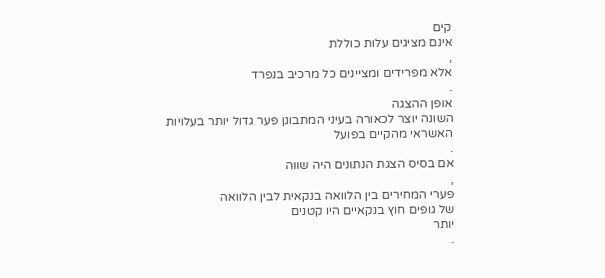קים
אינם מציגים עלות כוללת
,
אלא מפרידים ומציינים כל מרכיב בנפרד
.
אופן ההצגה
השונה יוצר לכאורה בעיני המתבונן פער גדול יותר בעלויות האשראי מהקיים בפועל
.
אם בסיס הצגת הנתונים היה שווה
,
פערי המחירים בין הלוואה בנקאית לבין הלוואה
של גופים חוץ בנקאיים היו קטנים
יותר
.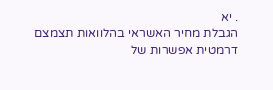. יא
הגבלת מחיר האשראי בהלוואות תצמצם דרמטית אפשרות של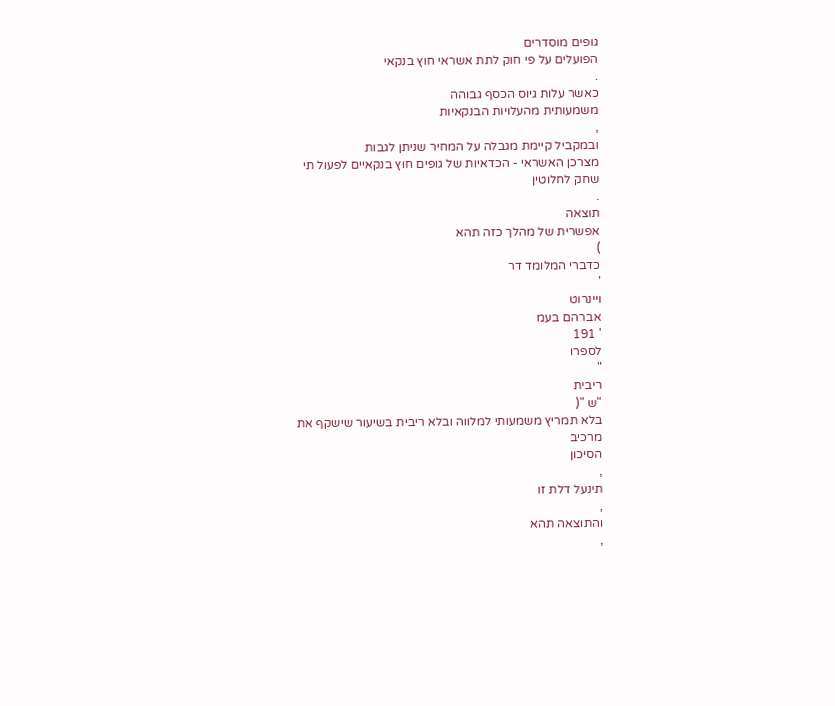גופים מוסדרים
הפועלים על פי חוק לתת אשראי חוץ בנקאי
.
כאשר עלות גיוס הכסף גבוהה
משמעותית מהעלויות הבנקאיות
,
ובמקביל קיימת מגבלה על המחיר שניתן לגבות
מצרכן האשראי - הכדאיות של גופים חוץ בנקאיים לפעול תי
שחק לחלוטין
.
תוצאה
אפשרית של מהלך כזה תהא
)
כדברי המלומד דר
'
ויינרוט
אברהם בעמ
' 191
לספרו
"
ריבית
"ש "(
בלא תמריץ משמעותי למלווה ובלא ריבית בשיעור שישקף את
מרכיב
הסיכון
,
תינעל דלת זו
,
והתוצאה תהא
,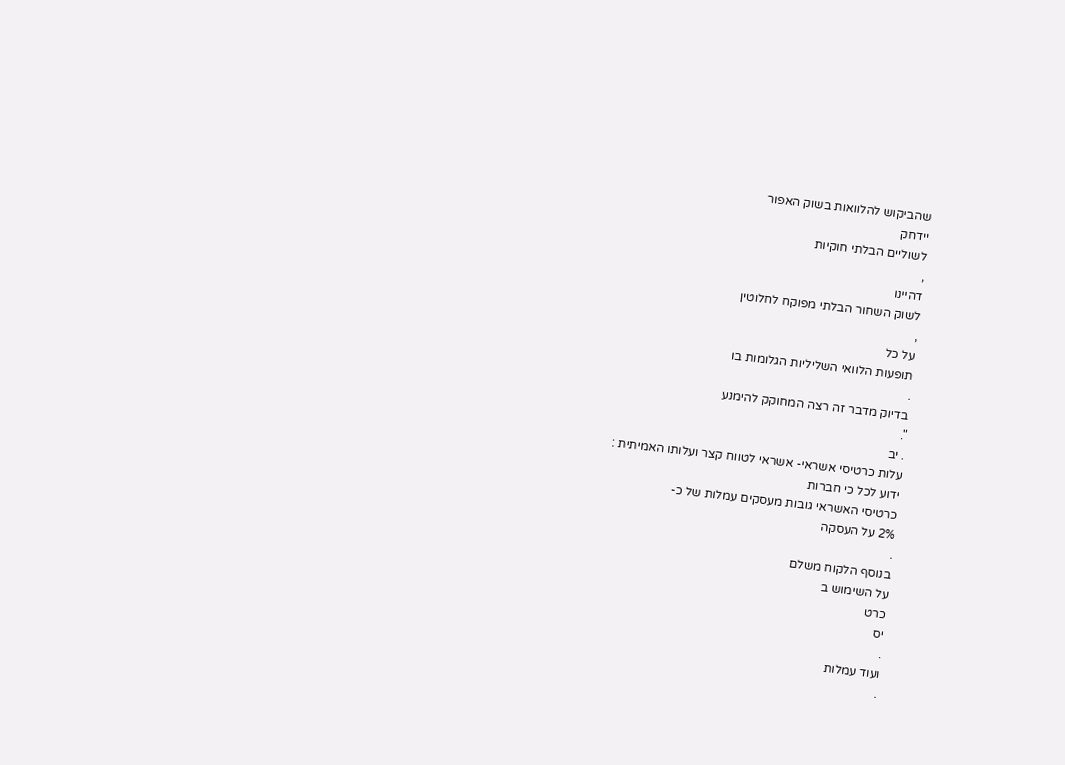שהביקוש להלוואות בשוק האפור
יידחק
לשוליים הבלתי חוקיות
,
דהיינו
לשוק השחור הבלתי מפוקח לחלוטין
,
על כל
תופעות הלוואי השליליות הגלומות בו
.
בדיוק מדבר זה רצה המחוקק להימנע
".
. יב
עלות כרטיסי אשראי- אשראי לטווח קצר ועלותו האמיתית :
ידוע לכל כי חברות
כרטיסי האשראי גובות מעסקים עמלות של כ-
2% על העסקה
.
בנוסף הלקוח משלם
על השימוש ב
כרט
יס
.
ועוד עמלות
.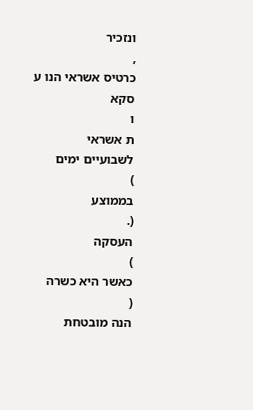ונזכיר
,
כרטיס אשראי הנו ע
סקא
ו
ת אשראי
לשבועיים ימים
)
בממוצע
(.
העסקה
)
כאשר היא כשרה
(
הנה מובטחת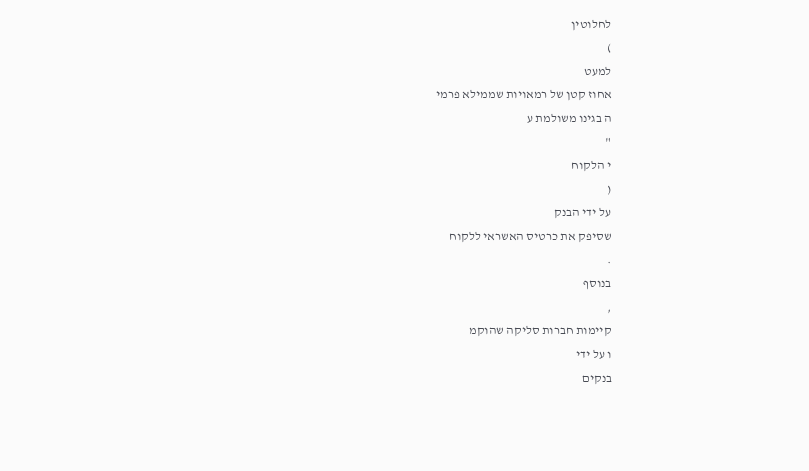לחלוטין
)
למעט
אחוז קטן של רמאויות שממילא פרמי
ה בגינו משולמת ע
"
י הלקוח
(
על ידי הבנק
שסיפק את כרטיס האשראי ללקוח
.
בנוסף
,
קיימות חברות סליקה שהוקמ
ו על ידי
בנקים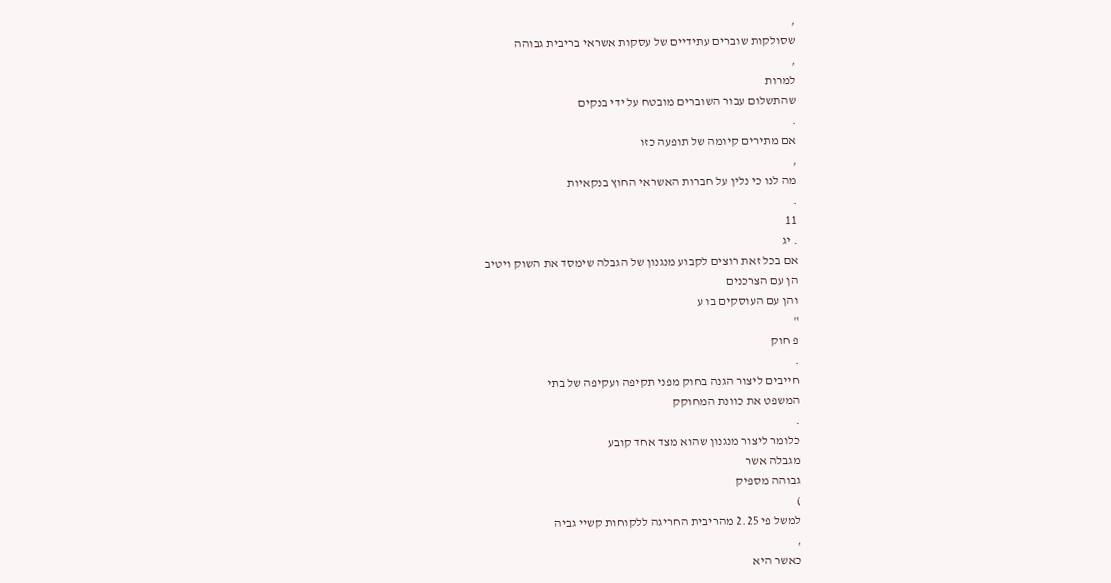,
שסולקות שוברים עתידיים של עסקות אשראי בריבית גבוהה
,
למרות
שהתשלום עבור השוברים מובטח על ידי בנקים
.
אם מתירים קיומה של תופעה כזו
,
מה לנו כי נלין על חברות האשראי החוץ בנקאיות
.
11
. יג
אם בכל זאת רוצים לקבוע מנגנון של הגבלה שימסד את השוק ויטיב
הן עם הצרכנים
והן עם העוסקים בו ע
"
פ חוק
.
חייבים ליצור הגנה בחוק מפני תקיפה ועקיפה של בתי
המשפט את כוונת המחוקק
.
כלומר ליצור מנגנון שהוא מצד אחד קובע
מגבלה אשר
גבוהה מספיק
)
למשל פי 2.25 מהריבית החריגה ללקוחות קשיי גביה
,
כאשר היא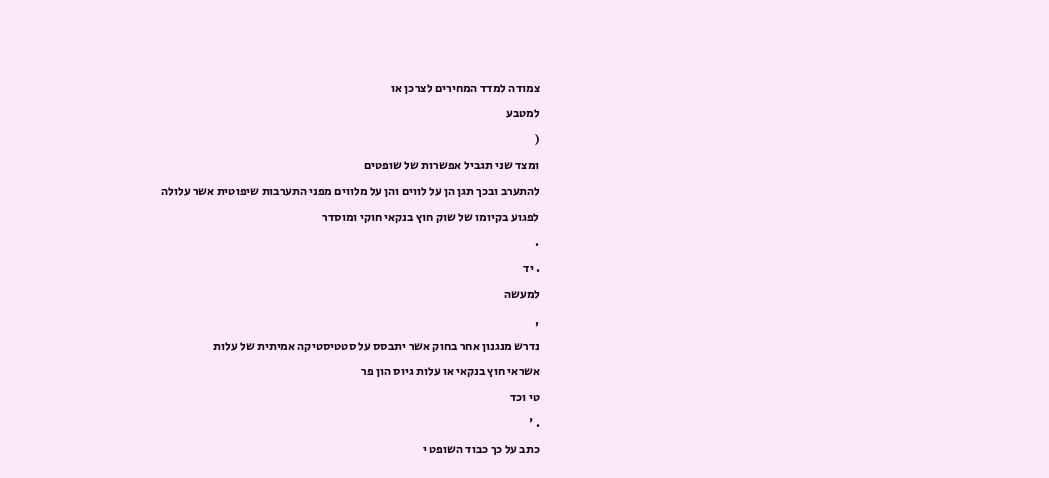צמודה למדד המחירים לצרכן או
למטבע
(
ומצד שני תגביל אפשרות של שופטים
להתערב ובכך תגן הן על לווים והן על מלווים מפני התערבות שיפוטית אשר עלולה
לפגוע בקיומו של שוק חוץ בנקאי חוקי ומוסדר
.
. יד
למעשה
,
נדרש מנגנון אחר בחוק אשר יתבסס על סטטיסטיקה אמיתית של עלות
אשראי חוץ בנקאי או עלות גיוס הון פר
טי וכד
. '
כתב על כך כבוד השופט י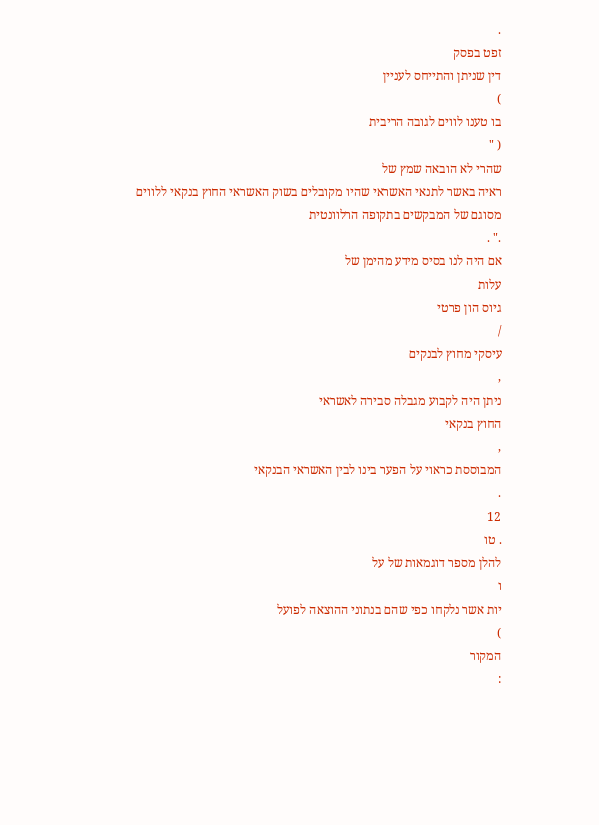.
זפט בפסק
דין שניתן והתייחס לעניין
)
בו טענו לווים לגובה הריבית
( "
שהרי לא הובאה שמץ של
ראיה באשר לתנאי האשראי שהיו מקובלים בשוק האשראי החוץ בנקאי ללווים
מסוגם של המבקשים בתקופה הרלוונטית
." .
אם היה לנו בסיס מידע מהימן של
עלות
גיוס הון פרטי
/
עיסקי מחוץ לבנקים
,
ניתן היה לקבוע מגבלה סבירה לאשראי
החוץ בנקאי
,
המבוססת כראוי על הפער בינו לבין האשראי הבנקאי
.
12
. טו
להלן מספר דוגמאות של על
ו
יות אשר נלקחו כפי שהם בנתוני ההוצאה לפועל
)
המקור
: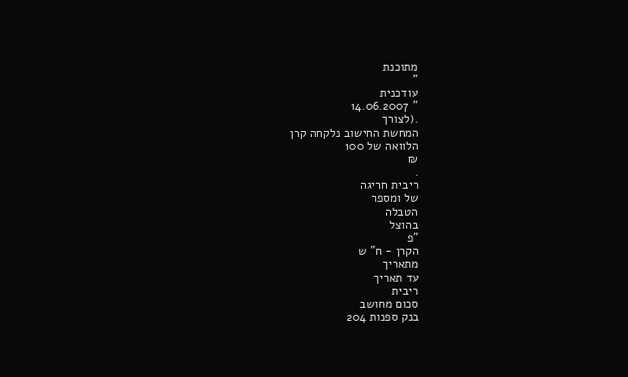מתוכנת
"
עודכנית
" 14.06.2007
.(לצורך
המחשת החישוב נלקחה קרן
הלוואה של 100
₪
.
ריבית חריגה
של ומספר
הטבלה
בהוצל
"פ
הקרן - ח" ש
מתאריך
עד תאריך
ריבית
סכום מחושב
בנק ספנות 204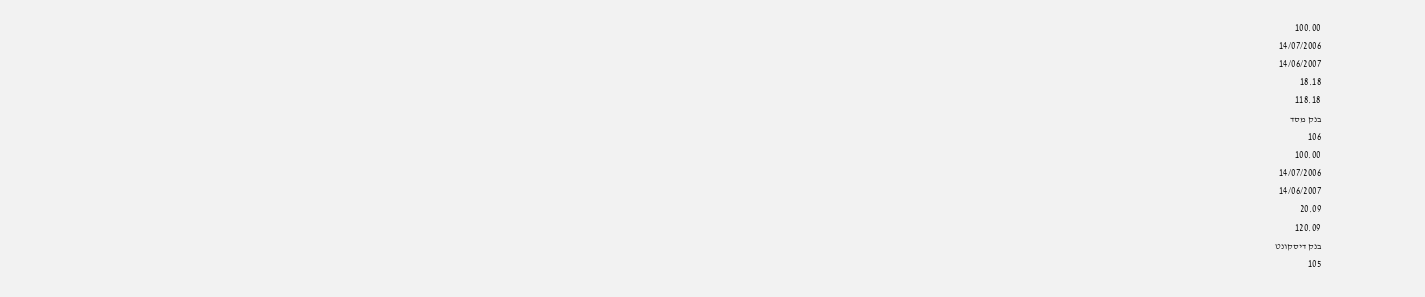100.00
14/07/2006
14/06/2007
18.18
118.18
בנק מסד
106
100.00
14/07/2006
14/06/2007
20.09
120.09
בנק דיסקונט
105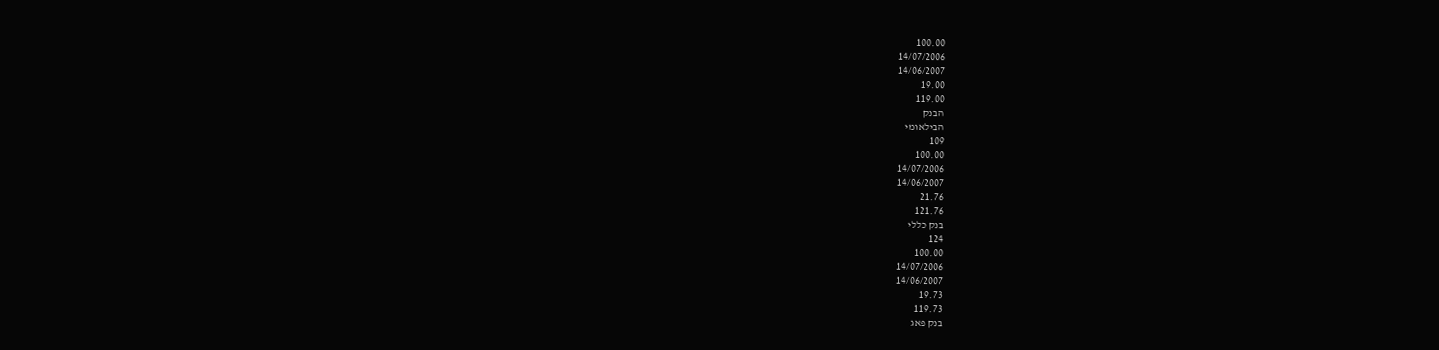100.00
14/07/2006
14/06/2007
19.00
119.00
הבנק
הבילאומי
109
100.00
14/07/2006
14/06/2007
21.76
121.76
בנק כללי
124
100.00
14/07/2006
14/06/2007
19.73
119.73
בנק פאג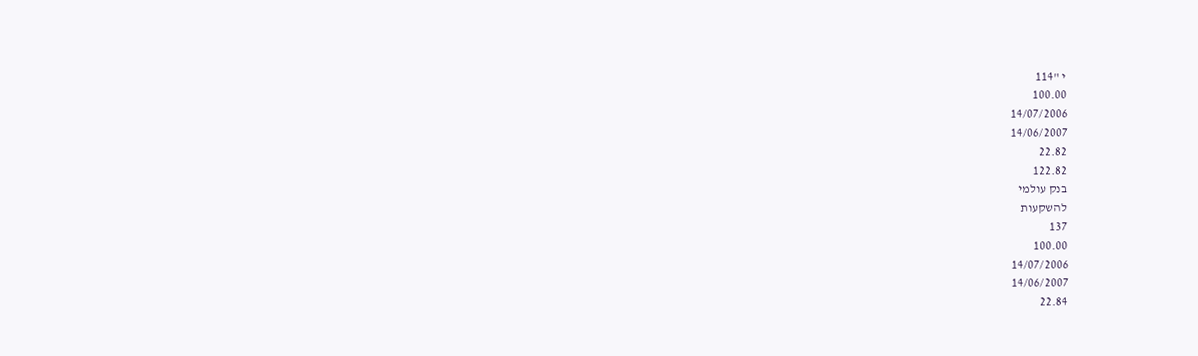י "114
100.00
14/07/2006
14/06/2007
22.82
122.82
בנק עולמי
להשקעות
137
100.00
14/07/2006
14/06/2007
22.84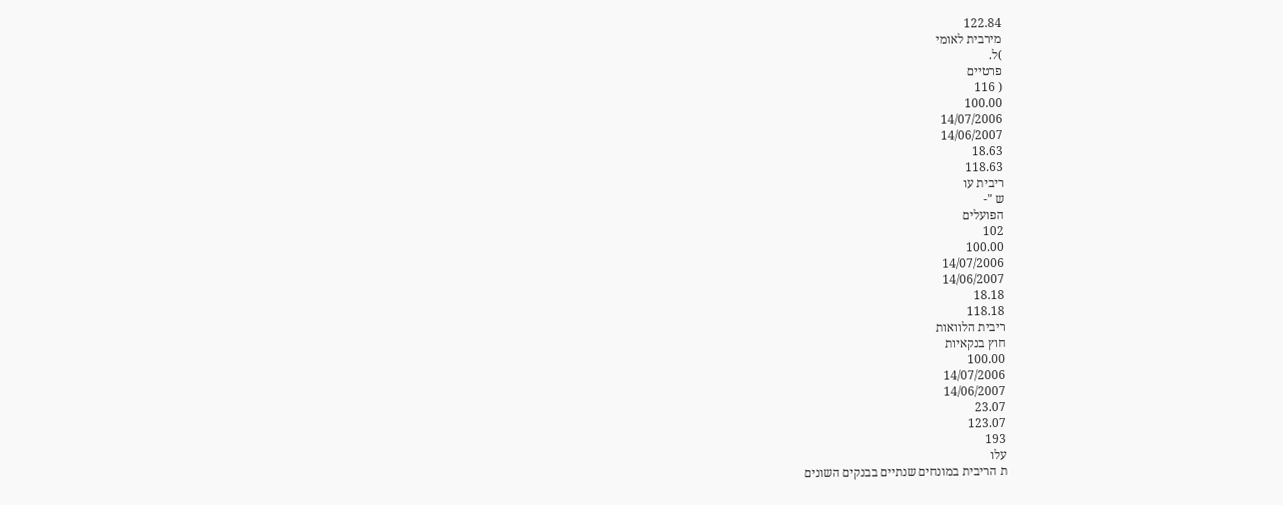122.84
מירבית לאומי
)ל.
פרטיים
( 116
100.00
14/07/2006
14/06/2007
18.63
118.63
ריבית עו
ש "-
הפועלים
102
100.00
14/07/2006
14/06/2007
18.18
118.18
ריבית הלוואות
חוץ בנקאיות
100.00
14/07/2006
14/06/2007
23.07
123.07
193
עלו
ת הריבית במונחים שנתיים בבנקים השונים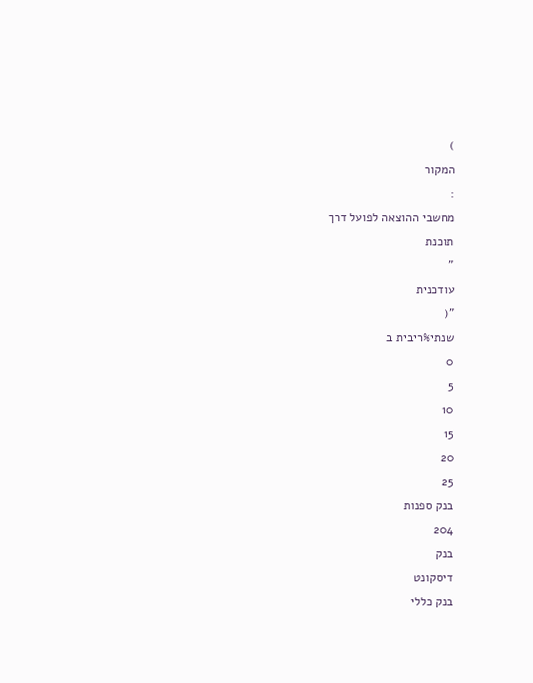)
המקור
:
מחשבי ההוצאה לפועל דרך
תוכנת
"
עודכנית
"(
שנתי%ריבית ב
0
5
10
15
20
25
בנק ספנות
204
בנק
דיסקונט
בנק כללי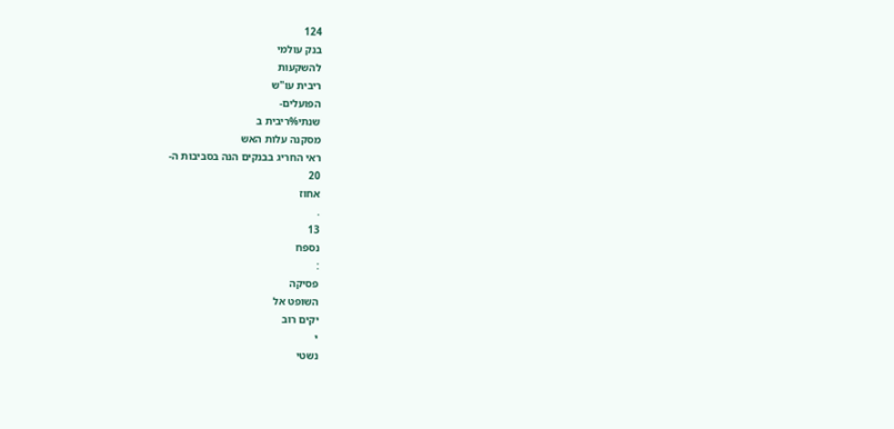124
בנק עולמי
להשקעות
ריבית עו"ש
הפועלים-
שנתי%ריבית ב
מסקנה עלות האש
ראי החריג בבנקים הנה בסביבות ה-
20
אחוז
.
13
נספח
:
פסיקה
השופט אל
יקים רוב
י
נשטי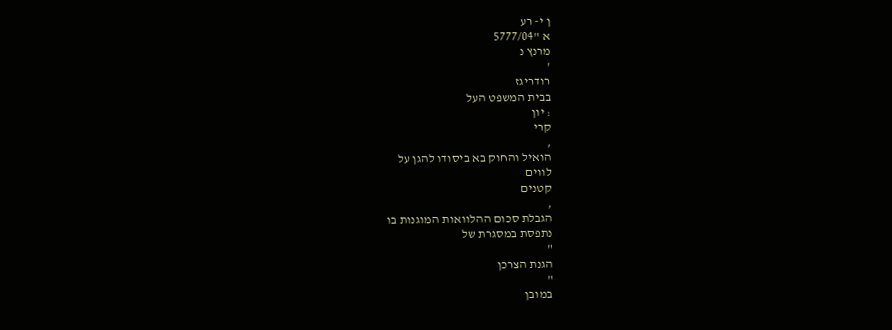ן י- רע
א "5777/04
מרנץ נ
'
רודריגז
בבית המשפט העל
: יון
קרי
,
הואיל והחוק בא ביסודו להגן על
לווים
קטנים
,
הגבלת סכום ההלוואות המוגנות בו
נתפסת במסגרת של
"
הגנת הצרכן
"
במובן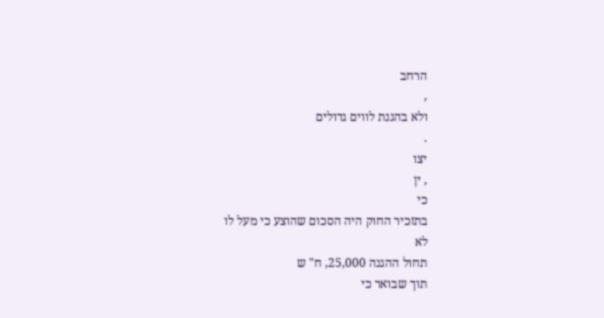הרחב
,
ולא בהגנת לווים גדולים
.
יצו
, ין
כי
בתזכיר החוק היה הסכום שהוצע כי מעל לו
לא
תחול ההגנה 25,000, ח" ש
תוך שבואר כי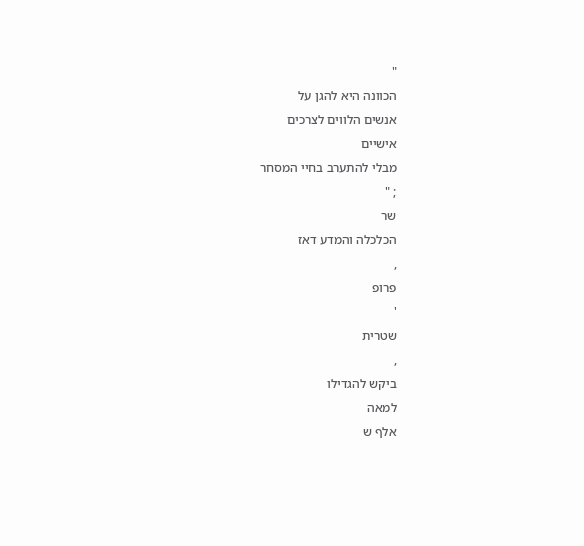"
הכוונה היא להגן על
אנשים הלווים לצרכים
אישיים
מבלי להתערב בחיי המסחר
; "
שר
הכלכלה והמדע דאז
,
פרופ
'
שטרית
,
ביקש להגדילו
למאה
אלף ש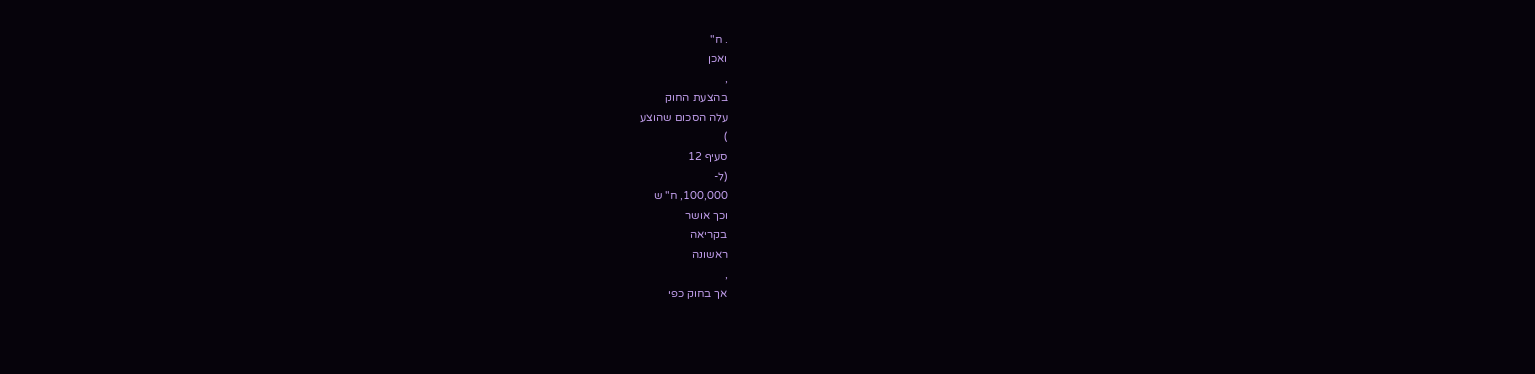. ח"
ואכן
,
בהצעת החוק
עלה הסכום שהוצע
)
סעיף 12
(ל-
100,000, ח" ש
וכך אושר
בקריאה
ראשונה
,
אך בחוק כפי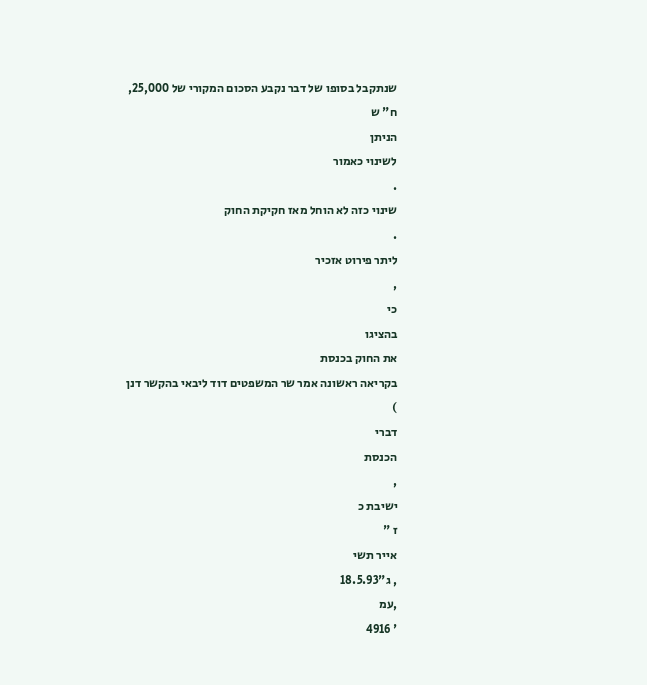שנתקבל בסופו של דבר נקבע הסכום המקורי של 25,000, ח" ש
הניתן
לשינוי כאמור
.
שינוי כזה לא הוחל מאז חקיקת החוק
.
ליתר פירוט אזכיר
,
כי
בהציגו
את החוק בכנסת
בקריאה ראשונה אמר שר המשפטים דוד ליבאי בהקשר דנן
)
דברי
הכנסת
,
ישיבת כ
ז "
אייר תשי
, ג"18.5.93
,עמ
' 4916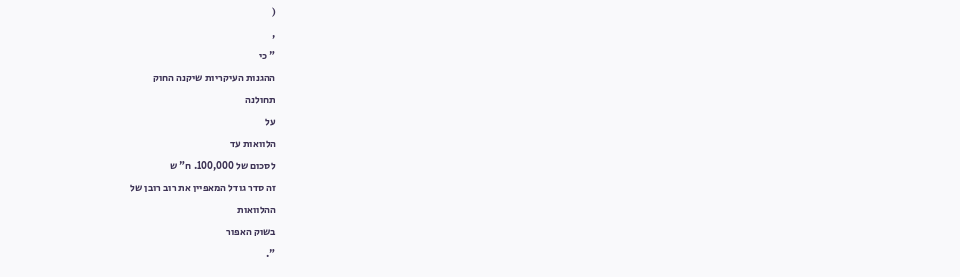(
,
" כי
ההגנות העיקריות שיקנה החוק
תחולנה
על
הלוואות עד
לסכום של 100,000. ח" ש
זה סדר גודל המאפיין את רוב רובן של
ההלוואות
בשוק האפור
".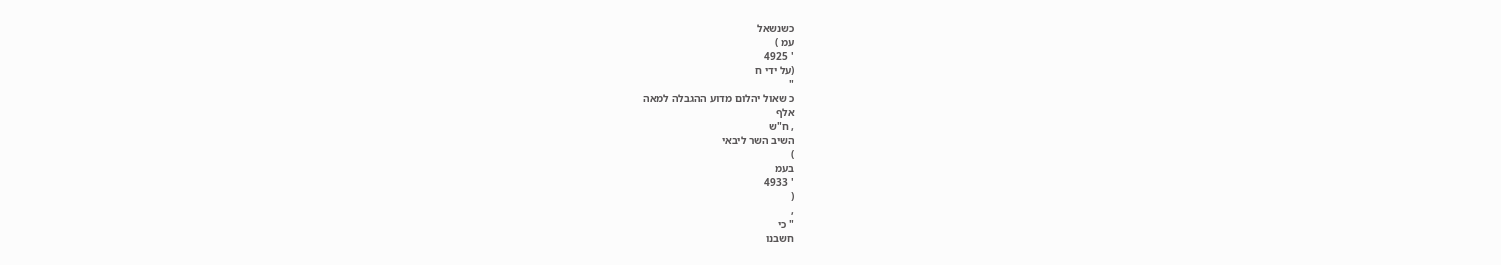כשנשאל
עמ )
' 4925
(על ידי ח
"
כ שאול יהלום מדוע ההגבלה למאה
אלף
, ח"ש
השיב השר ליבאי
)
בעמ
' 4933
(
,
" כי
חשבנו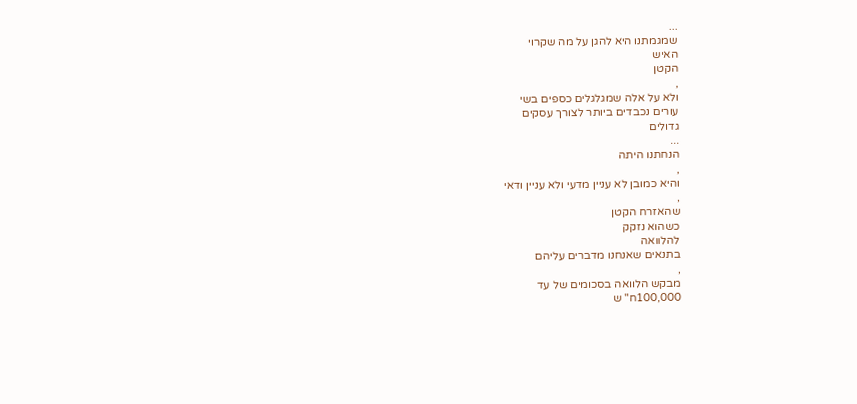...
שמגמתנו היא להגן על מה שקרוי
האיש
הקטן
,
ולא על אלה שמגלגלים כספים בשי
עורים נכבדים ביותר לצורך עסקים
גדולים
...
הנחתנו היתה
,
והיא כמובן לא עניין מדעי ולא עניין ודאי
,
שהאזרח הקטן
כשהוא נזקק
להלוואה
בתנאים שאנחנו מדברים עליהם
,
מבקש הלוואה בסכומים של עד
100,000ח" ש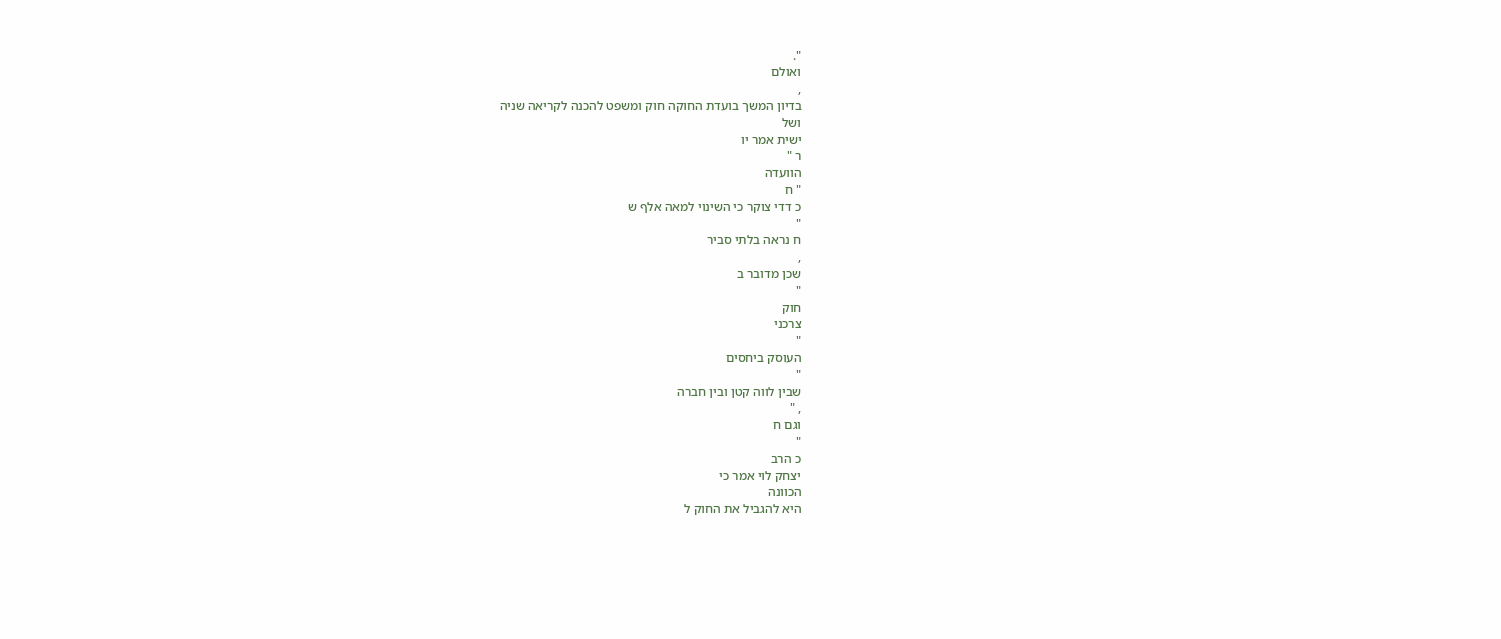".
ואולם
,
בדיון המשך בועדת החוקה חוק ומשפט להכנה לקריאה שניה
ושל
ישית אמר יו
ר "
הוועדה
" ח
כ דדי צוקר כי השינוי למאה אלף ש
"
ח נראה בלתי סביר
,
שכן מדובר ב
"
חוק
צרכני
"
העוסק ביחסים
"
שבין לווה קטן ובין חברה
, "
וגם ח
"
כ הרב
יצחק לוי אמר כי
הכוונה
היא להגביל את החוק ל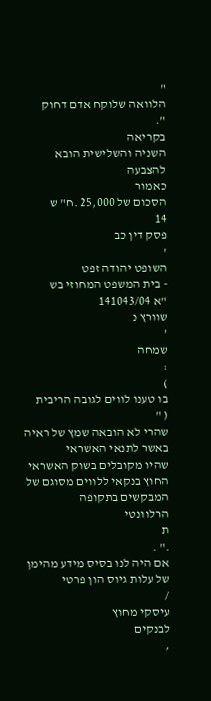"
הלוואה שלוקח אדם דחוק
".
בקריאה
השניה והשלישית הובא
להצבעה
כאמור
הסכום של 25,000 .ח" ש
14
פסק דין כב
'
השופט יהודה זפט
- בית המשפט המחוזי בש
"א 141043/04
שוורץ נ
'
שמחה
:
)
בו טענו לווים לגובה הריבית
( "
שהרי לא הובאה שמץ של ראיה באשר לתנאי האשראי
שהיו מקובלים בשוק האשראי החוץ בנקאי ללווים מסוגם של המבקשים בתקופה
הרלוונטי
ת
." .
אם היה לנו בסיס מידע מהימן של עלות גיוס הון פרטי
/
עיסקי מחוץ
לבנקים
,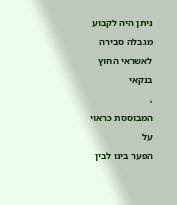ניתן היה לקבוע מגבלה סבירה לאשראי החוץ בנקאי
,
המבוססת כראוי על
הפער בינו לבין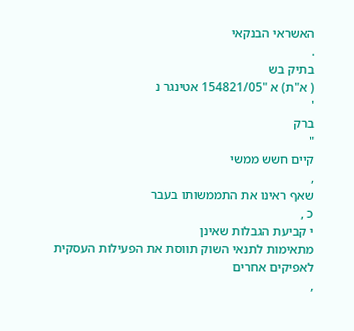האשראי הבנקאי
.
בתיק בש
( א"ת) א "154821/05 אטינגר נ
'
ברק
"
קיים חשש ממשי
,
שאף ראינו את התממשותו בעבר
כ ,
י קביעת הגבלות שאינן
מתאימות לתנאי השוק תווסת את הפעילות העסקית לאפיקים אחרים
,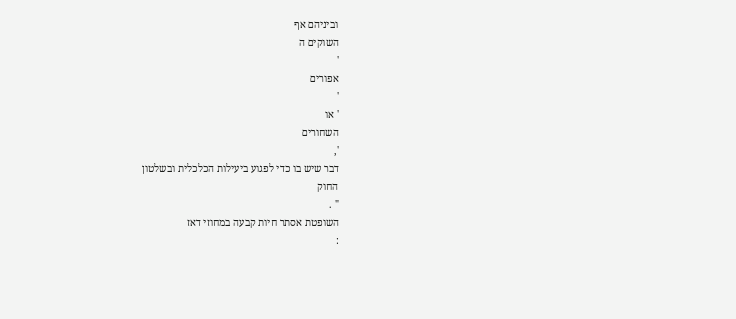וביניהם אף
השוקים ה
'
אפורים
'
' או
השחורים
',
דבר שיש בו כדי לפגוע ביעילות הכלכלית ובשלטון
החוק
" .
השופטת אסתר חיות קבעה במחוזי דאז
: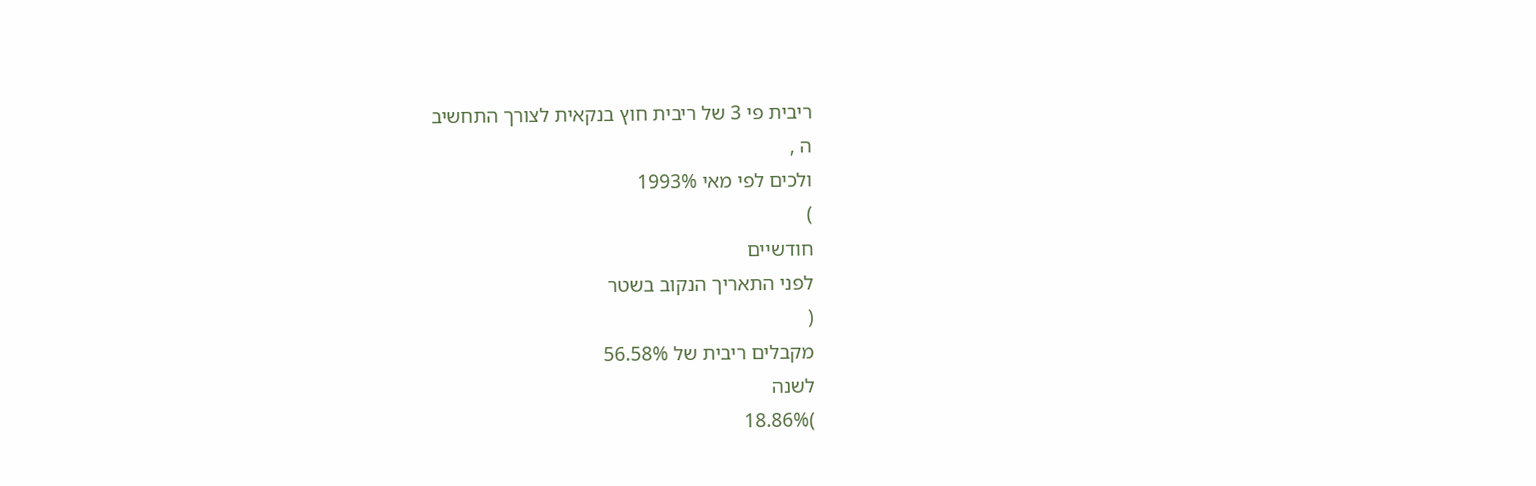ריבית פי 3 של ריבית חוץ בנקאית לצורך התחשיב
ה ,
ולכים לפי מאי 1993%
)
חודשיים
לפני התאריך הנקוב בשטר
(
מקבלים ריבית של 56.58%
לשנה
)18.86%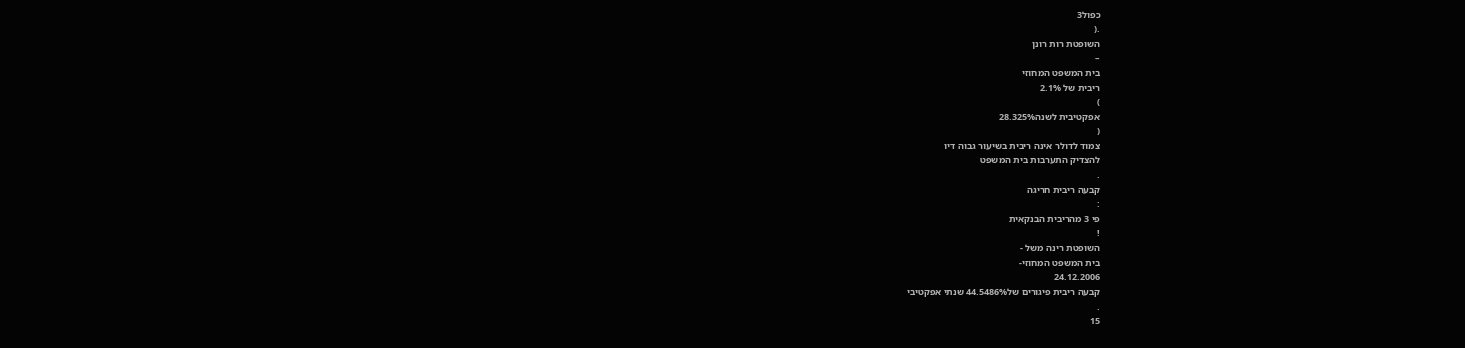כפול3
.(
השופטת רות רונן
–
בית המשפט המחוזי
ריבית של 2.1%
)
אפקטיבית לשנה28.325%
(
צמוד לדולר אינה ריבית בשיעור גבוה דיו
להצדיק התערבות בית המשפט
.
קבעה ריבית חריגה
:
פי 3 מהריבית הבנקאית
!
השופטת רינה משל -
בית המשפט המחוזי-
24.12.2006
קבעה ריבית פיגורים של44.5486% שנתי אפקטיבי
.
15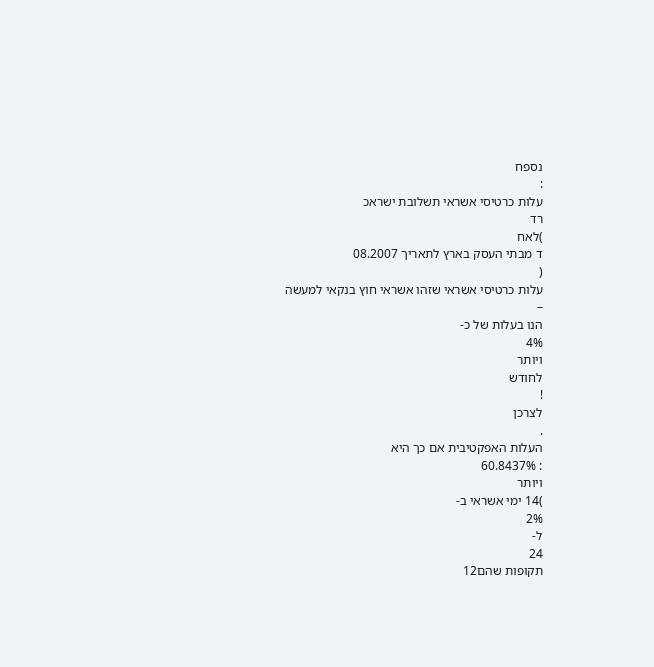נספח
:
עלות כרטיסי אשראי תשלובת ישראכ
רד
)לאח
ד מבתי העסק בארץ לתאריך 08.2007
(
עלות כרטיסי אשראי שזהו אשראי חוץ בנקאי למעשה
–
הנו בעלות של כ-
4%
ויותר
לחודש
!
לצרכן
.
העלות האפקטיבית אם כך היא
: 60.8437%
ויותר
)14 ימי אשראי ב-
2%
ל-
24
תקופות שהם12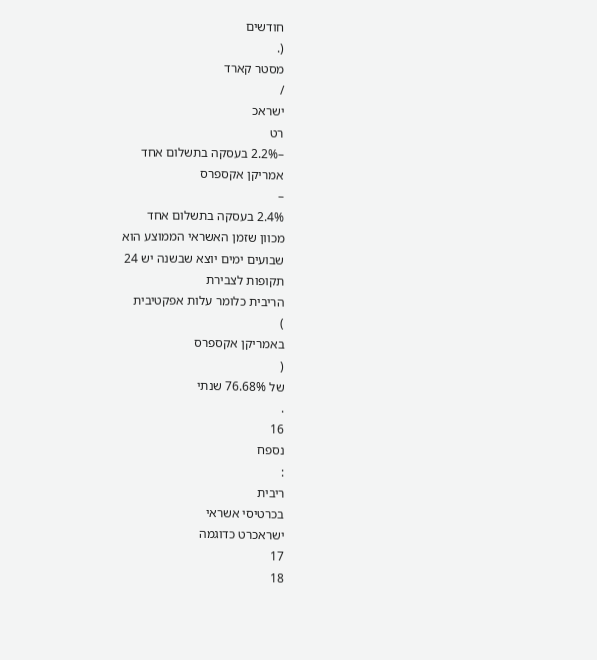חודשים
(.
מסטר קארד
/
ישראכ
רט
–2.2% בעסקה בתשלום אחד
אמריקן אקספרס
–
2.4% בעסקה בתשלום אחד
מכוון שזמן האשראי הממוצע הוא
שבועים ימים יוצא שבשנה יש 24
תקופות לצבירת
הריבית כלומר עלות אפקטיבית
)
באמריקן אקספרס
(
של 76.68% שנתי
.
16
נספח
:
ריבית
בכרטיסי אשראי
ישראכרט כדוגמה
17
18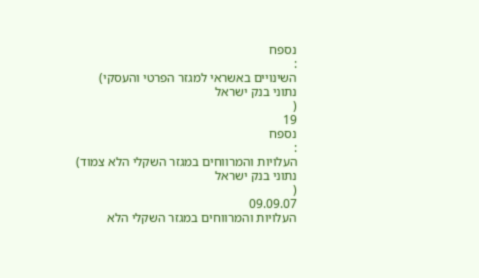נספח
:
השינויים באשראי למגזר הפרטי והעסקי) נתוני בנק ישראל
(
19
נספח
:
העלויות והמרווחים במגזר השקלי הלא צמוד) נתוני בנק ישראל
(
09.09.07
העלויות והמרווחים במגזר השקלי הלא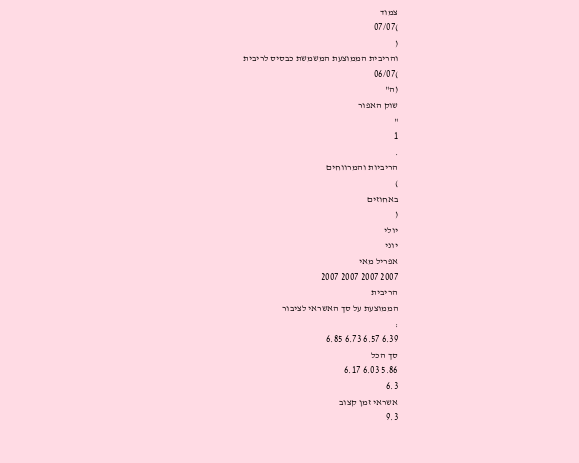צמוד
)07/07
(
והריבית הממוצעת המשמשת כבסיס לריבית
)06/07
(ה"
שוק האפור
"
1
.
הריביות והמרווחים
)
באחוזים
(
יולי
יוני
אפריל מאי
2007 2007 2007 2007
הריבית
הממוצעת על סך האשראי לציבור
:
6.39 6.57 6.73 6.85
סך הכל
5.86 6.03 6.17
6.3
אשראי זמן קצוב
9.3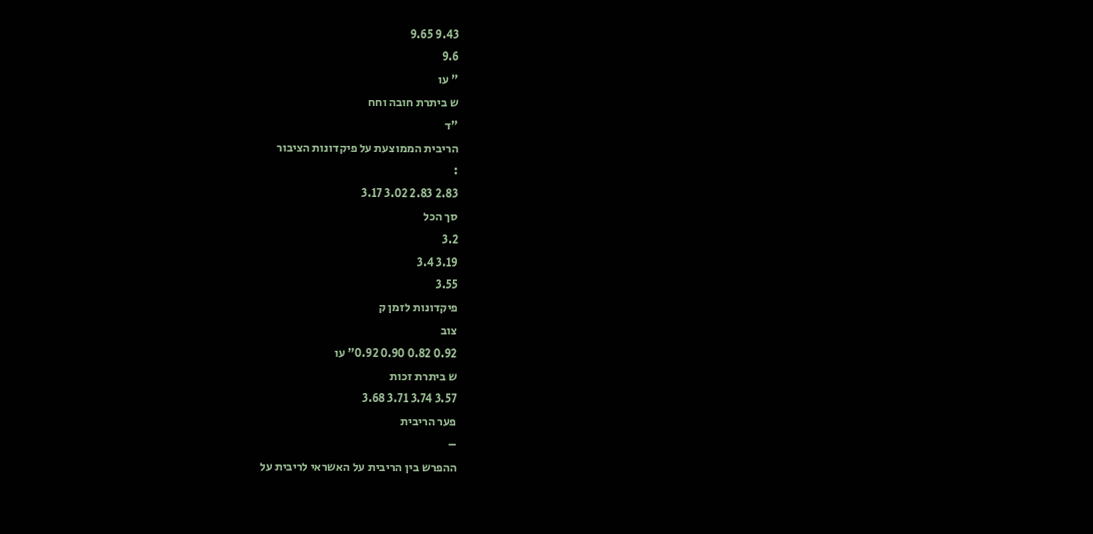9.43 9.65
9.6
" עו
ש ביתרת חובה וחח
"ד
הריבית הממוצעת על פיקדונות הציבור
:
2.83 2.83 3.02 3.17
סך הכל
3.2
3.19 3.4
3.55
פיקדונות לזמן ק
צוב
0.92 0.82 0.90 0.92" עו
ש ביתרת זכות
3.57 3.74 3.71 3.68
פער הריבית
–
ההפרש בין הריבית על האשראי לריבית על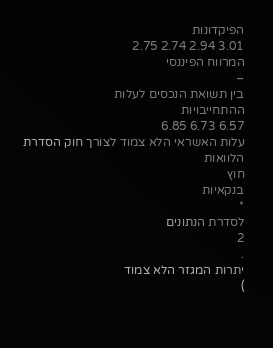הפיקדונות
3.01 2.94 2.74 2.75
המרווח הפיננסי
–
בין תשואת הנכסים לעלות
ההתחייבויות
6.57 6.73 6.85
עלות האשראי הלא צמוד לצורך חוק הסדרת הלוואות
חוץ
בנקאיות
*
לסדרת הנתונים
2
.
יתרות המגזר הלא צמוד
)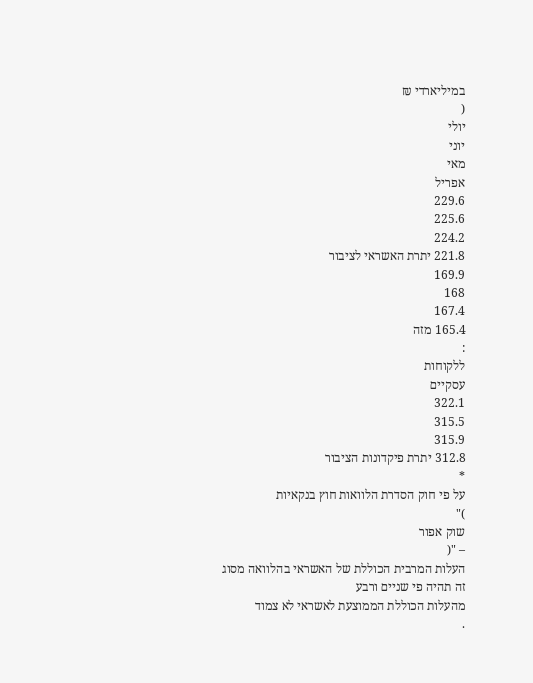במיליארדי ₪
(
יולי
יוני
מאי
אפריל
229.6
225.6
224.2
221.8 יתרת האשראי לציבור
169.9
168
167.4
165.4 מזה
:
ללקוחות
עסקיים
322.1
315.5
315.9
312.8 יתרת פיקדונות הציבור
*
על פי חוק הסדרת הלוואות חוץ בנקאיות
)"
שוק אפור
– "(
העלות המרבית הכוללת של האשראי בהלוואה מסוג זה תהיה פי שניים ורבע
מהעלות הכוללת הממוצעת לאשראי לא צמוד
.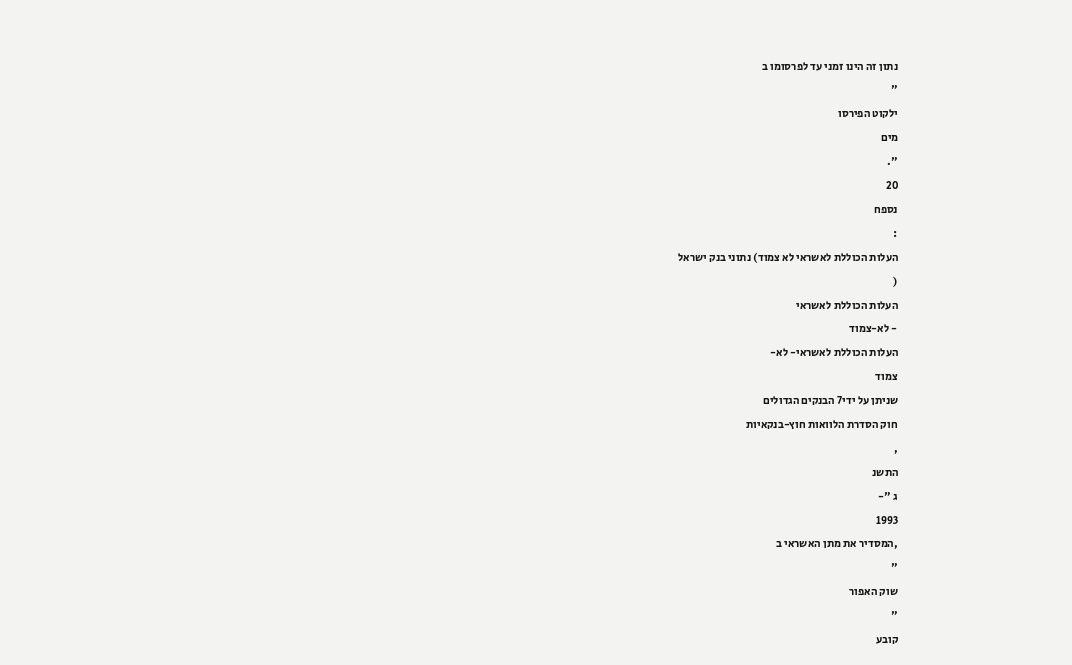נתון זה הינו זמני עד לפרסומו ב
"
ילקוט הפירסו
מים
".
20
נספח
:
העלות הכוללת לאשראי לא צמוד) נתוני בנק ישראל
(
העלות הכוללת לאשראי
- לא-צמוד
העלות הכוללת לאשראי- לא-
צמוד
שניתן על ידי7 הבנקים הגדולים
חוק הסדרת הלוואות חוץ-בנקאיות
,
התשנ
ג "-
1993
,המסדיר את מתן האשראי ב
"
שוק האפור
"
קובע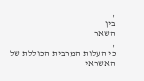,
בין
השאר
,
כי העלות המרבית הכוללת של האשראי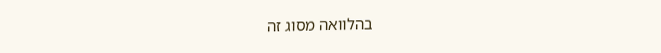בהלוואה מסוג זה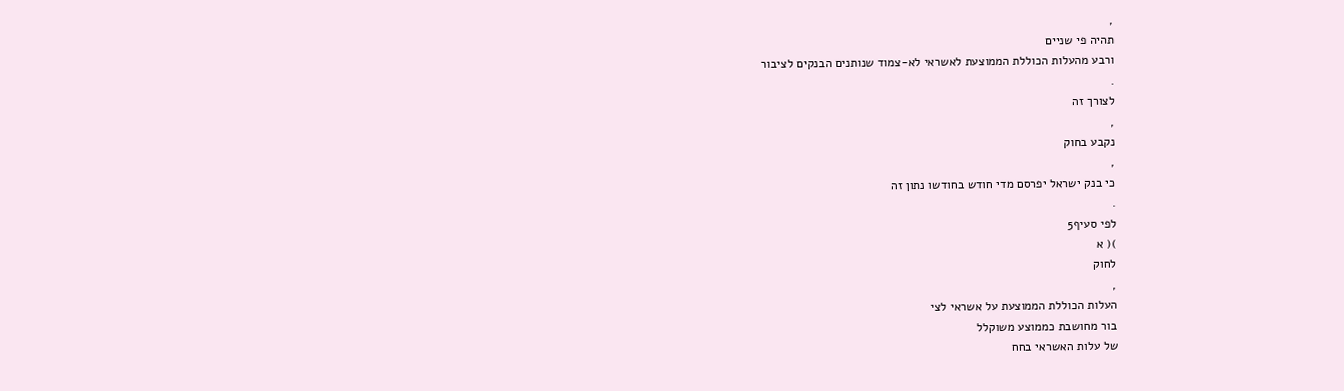,
תהיה פי שניים
ורבע מהעלות הכוללת הממוצעת לאשראי לא-צמוד שנותנים הבנקים לציבור
.
לצורך זה
,
נקבע בחוק
,
כי בנק ישראל יפרסם מדי חודש בחודשו נתון זה
.
לפי סעיף5
)( א
לחוק
,
העלות הכוללת הממוצעת על אשראי לצי
בור מחושבת כממוצע משוקלל
של עלות האשראי בחח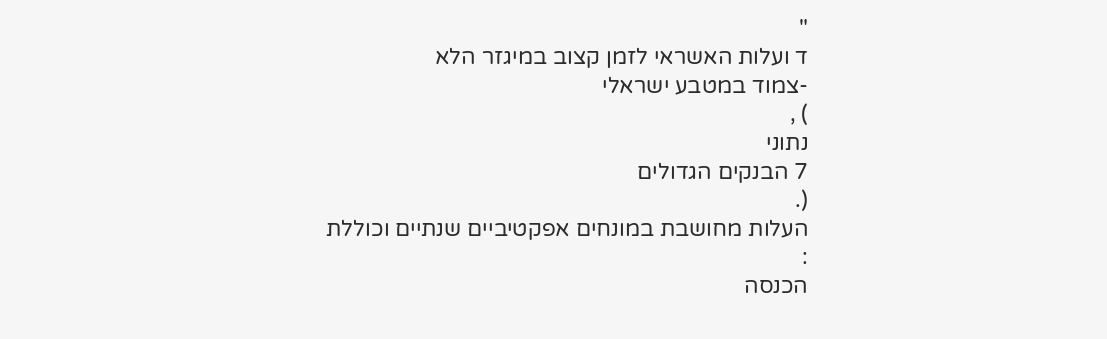"
ד ועלות האשראי לזמן קצוב במיגזר הלא
-צמוד במטבע ישראלי
) ,
נתוני
7 הבנקים הגדולים
(.
העלות מחושבת במונחים אפקטיביים שנתיים וכוללת
:
הכנסה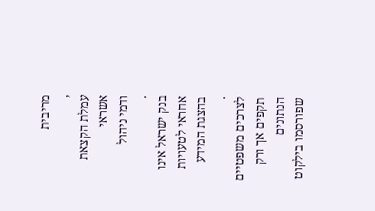מריבית
,
עמלת הקצאת אשראי
ודמי ניהול
.
בנק ישראל אינו אחראי לטעויות בהצגת המידע
.
לצרכים משפטיים תקפים אך ורק הנתונים
שפורסמו בילקוט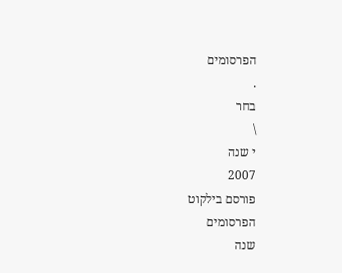הפרסומים
.
בחר
\
י שנה
2007
פורסם בילקוט
הפרסומים
שנה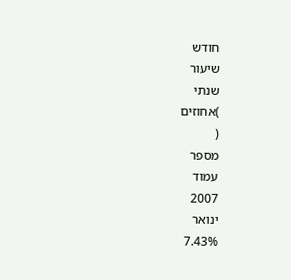חודש
שיעור
שנתי
)אחוזים
(
מספר
עמוד
2007
ינואר
7.43%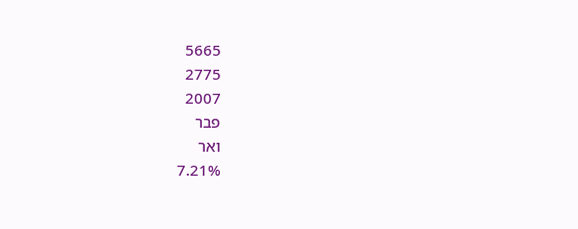5665
2775
2007
פבר
ואר
7.21%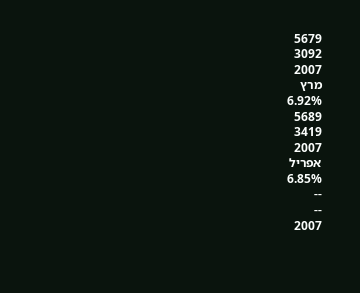5679
3092
2007
מרץ
6.92%
5689
3419
2007
אפריל
6.85%
--
--
2007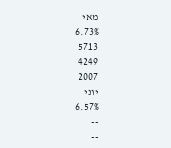מאי
6.73%
5713
4249
2007
יוני
6.57%
--
--